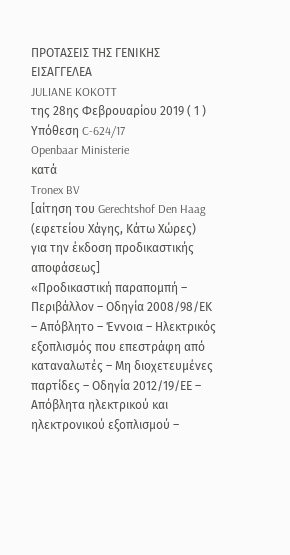ΠΡΟΤΑΣΕΙΣ ΤΗΣ ΓΕΝΙΚΗΣ ΕΙΣΑΓΓΕΛΕΑ
JULIANE KOKOTT
της 28ης Φεβρουαρίου 2019 ( 1 )
Υπόθεση C‑624/17
Openbaar Ministerie
κατά
Tronex BV
[αίτηση του Gerechtshof Den Haag (εφετείου Χάγης, Κάτω Χώρες)
για την έκδοση προδικαστικής αποφάσεως]
«Προδικαστική παραπομπή – Περιβάλλον – Οδηγία 2008/98/ΕΚ – Απόβλητο – Έννοια – Ηλεκτρικός εξοπλισμός που επεστράφη από καταναλωτές – Μη διοχετευμένες παρτίδες – Οδηγία 2012/19/ΕΕ – Απόβλητα ηλεκτρικού και ηλεκτρονικού εξοπλισμού –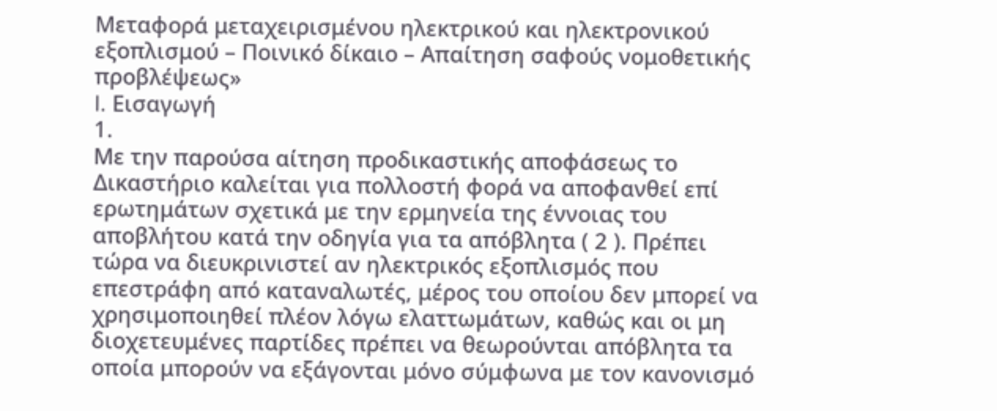Μεταφορά μεταχειρισμένου ηλεκτρικού και ηλεκτρονικού εξοπλισμού – Ποινικό δίκαιο – Απαίτηση σαφούς νομοθετικής προβλέψεως»
I. Εισαγωγή
1.
Με την παρούσα αίτηση προδικαστικής αποφάσεως το Δικαστήριο καλείται για πολλοστή φορά να αποφανθεί επί ερωτημάτων σχετικά με την ερμηνεία της έννοιας του αποβλήτου κατά την οδηγία για τα απόβλητα ( 2 ). Πρέπει τώρα να διευκρινιστεί αν ηλεκτρικός εξοπλισμός που επεστράφη από καταναλωτές, μέρος του οποίου δεν μπορεί να χρησιμοποιηθεί πλέον λόγω ελαττωμάτων, καθώς και οι μη διοχετευμένες παρτίδες πρέπει να θεωρούνται απόβλητα τα οποία μπορούν να εξάγονται μόνο σύμφωνα με τον κανονισμό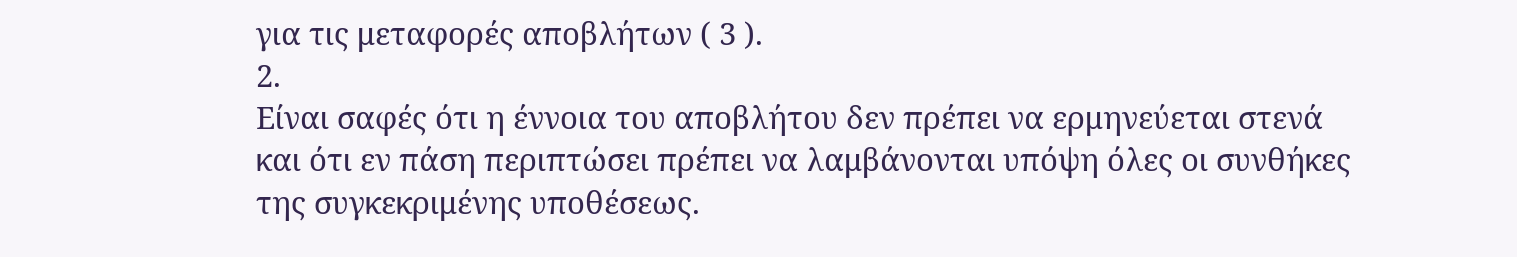για τις μεταφορές αποβλήτων ( 3 ).
2.
Είναι σαφές ότι η έννοια του αποβλήτου δεν πρέπει να ερμηνεύεται στενά και ότι εν πάση περιπτώσει πρέπει να λαμβάνονται υπόψη όλες οι συνθήκες της συγκεκριμένης υποθέσεως.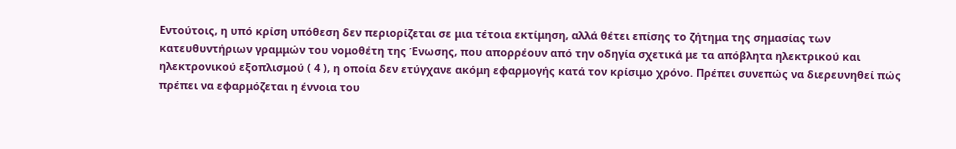Εντούτοις, η υπό κρίση υπόθεση δεν περιορίζεται σε μια τέτοια εκτίμηση, αλλά θέτει επίσης το ζήτημα της σημασίας των κατευθυντήριων γραμμών του νομοθέτη της Ένωσης, που απορρέουν από την οδηγία σχετικά με τα απόβλητα ηλεκτρικού και ηλεκτρονικού εξοπλισμού ( 4 ), η οποία δεν ετύγχανε ακόμη εφαρμογής κατά τον κρίσιμο χρόνο. Πρέπει συνεπώς να διερευνηθεί πώς πρέπει να εφαρμόζεται η έννοια του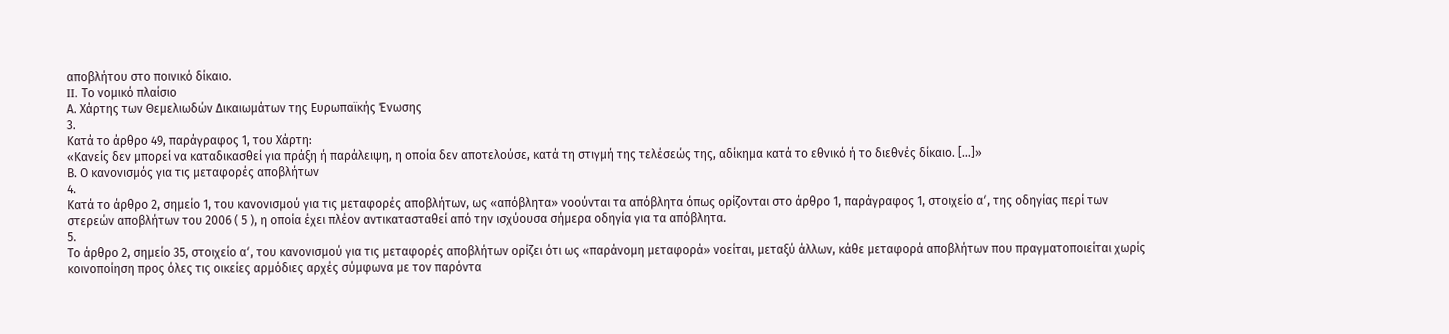αποβλήτου στο ποινικό δίκαιο.
II. Το νομικό πλαίσιο
Α. Χάρτης των Θεμελιωδών Δικαιωμάτων της Ευρωπαϊκής Ένωσης
3.
Κατά το άρθρο 49, παράγραφος 1, του Χάρτη:
«Κανείς δεν μπορεί να καταδικασθεί για πράξη ή παράλειψη, η οποία δεν αποτελούσε, κατά τη στιγμή της τελέσεώς της, αδίκημα κατά το εθνικό ή το διεθνές δίκαιο. […]»
Β. Ο κανονισμός για τις μεταφορές αποβλήτων
4.
Κατά το άρθρο 2, σημείο 1, του κανονισμού για τις μεταφορές αποβλήτων, ως «απόβλητα» νοούνται τα απόβλητα όπως ορίζονται στο άρθρο 1, παράγραφος 1, στοιχείο αʹ, της οδηγίας περί των στερεών αποβλήτων του 2006 ( 5 ), η οποία έχει πλέον αντικατασταθεί από την ισχύουσα σήμερα οδηγία για τα απόβλητα.
5.
Το άρθρο 2, σημείο 35, στοιχείο αʹ, του κανονισμού για τις μεταφορές αποβλήτων ορίζει ότι ως «παράνομη μεταφορά» νοείται, μεταξύ άλλων, κάθε μεταφορά αποβλήτων που πραγματοποιείται χωρίς κοινοποίηση προς όλες τις οικείες αρμόδιες αρχές σύμφωνα με τον παρόντα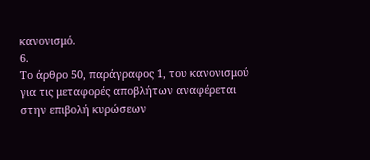κανονισμό.
6.
Το άρθρο 50, παράγραφος 1, του κανονισμού για τις μεταφορές αποβλήτων αναφέρεται στην επιβολή κυρώσεων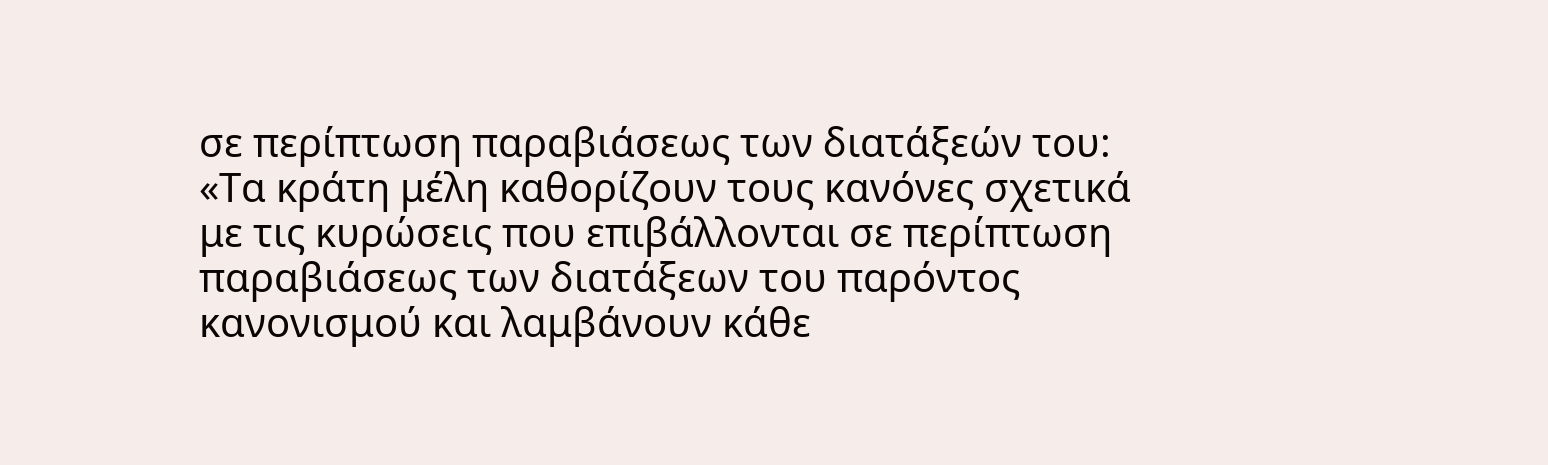σε περίπτωση παραβιάσεως των διατάξεών του:
«Τα κράτη μέλη καθορίζουν τους κανόνες σχετικά με τις κυρώσεις που επιβάλλονται σε περίπτωση παραβιάσεως των διατάξεων του παρόντος κανονισμού και λαμβάνουν κάθε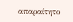απαραίτητο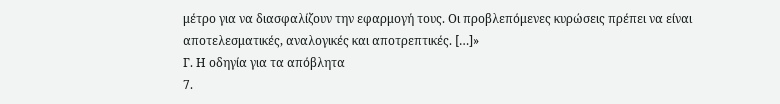μέτρο για να διασφαλίζουν την εφαρμογή τους. Οι προβλεπόμενες κυρώσεις πρέπει να είναι αποτελεσματικές, αναλογικές και αποτρεπτικές. […]»
Γ. Η οδηγία για τα απόβλητα
7.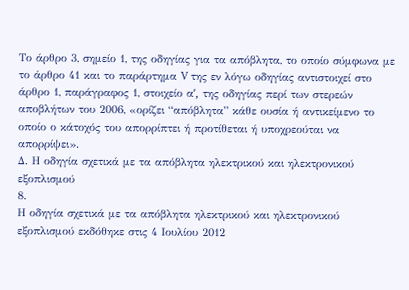Το άρθρο 3, σημείο 1, της οδηγίας για τα απόβλητα, το οποίο σύμφωνα με το άρθρο 41 και το παράρτημα V της εν λόγω οδηγίας αντιστοιχεί στο άρθρο 1, παράγραφος 1, στοιχείο αʹ, της οδηγίας περί των στερεών αποβλήτων του 2006, «ορίζει “απόβλητα” κάθε ουσία ή αντικείμενο το οποίο ο κάτοχός του απορρίπτει ή προτίθεται ή υποχρεούται να απορρίψει».
Δ. Η οδηγία σχετικά με τα απόβλητα ηλεκτρικού και ηλεκτρονικού εξοπλισμού
8.
Η οδηγία σχετικά με τα απόβλητα ηλεκτρικού και ηλεκτρονικού εξοπλισμού εκδόθηκε στις 4 Ιουλίου 2012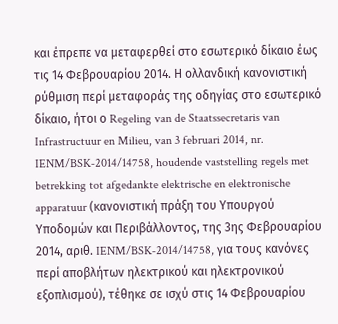και έπρεπε να μεταφερθεί στο εσωτερικό δίκαιο έως τις 14 Φεβρουαρίου 2014. Η ολλανδική κανονιστική ρύθμιση περί μεταφοράς της οδηγίας στο εσωτερικό δίκαιο, ήτοι ο Regeling van de Staatssecretaris van Infrastructuur en Milieu, van 3 februari 2014, nr. IENM/BSK‑2014/14758, houdende vaststelling regels met betrekking tot afgedankte elektrische en elektronische apparatuur (κανονιστική πράξη του Υπουργού Υποδομών και Περιβάλλοντος, της 3ης Φεβρουαρίου 2014, αριθ. IENM/BSK‑2014/14758, για τους κανόνες περί αποβλήτων ηλεκτρικού και ηλεκτρονικού εξοπλισμού), τέθηκε σε ισχύ στις 14 Φεβρουαρίου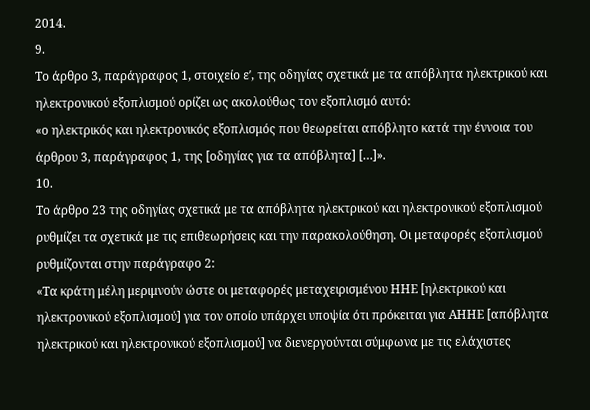2014.
9.
Το άρθρο 3, παράγραφος 1, στοιχείο εʹ, της οδηγίας σχετικά με τα απόβλητα ηλεκτρικού και ηλεκτρονικού εξοπλισμού ορίζει ως ακολούθως τον εξοπλισμό αυτό:
«ο ηλεκτρικός και ηλεκτρονικός εξοπλισμός που θεωρείται απόβλητο κατά την έννοια του άρθρου 3, παράγραφος 1, της [οδηγίας για τα απόβλητα] […]».
10.
Το άρθρο 23 της οδηγίας σχετικά με τα απόβλητα ηλεκτρικού και ηλεκτρονικού εξοπλισμού ρυθμίζει τα σχετικά με τις επιθεωρήσεις και την παρακολούθηση. Οι μεταφορές εξοπλισμού ρυθμίζονται στην παράγραφο 2:
«Τα κράτη μέλη μεριμνούν ώστε οι μεταφορές μεταχειρισμένου ΗΗΕ [ηλεκτρικού και ηλεκτρονικού εξοπλισμού] για τον οποίο υπάρχει υποψία ότι πρόκειται για ΑΗΗΕ [απόβλητα ηλεκτρικού και ηλεκτρονικού εξοπλισμού] να διενεργούνται σύμφωνα με τις ελάχιστες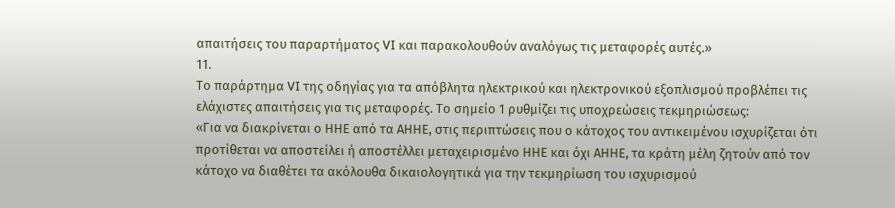απαιτήσεις του παραρτήματος VI και παρακολουθούν αναλόγως τις μεταφορές αυτές.»
11.
Το παράρτημα VI της οδηγίας για τα απόβλητα ηλεκτρικού και ηλεκτρονικού εξοπλισμού προβλέπει τις ελάχιστες απαιτήσεις για τις μεταφορές. Το σημείο 1 ρυθμίζει τις υποχρεώσεις τεκμηριώσεως:
«Για να διακρίνεται ο ΗΗΕ από τα ΑΗΗΕ, στις περιπτώσεις που ο κάτοχος του αντικειμένου ισχυρίζεται ότι προτίθεται να αποστείλει ή αποστέλλει μεταχειρισμένο ΗΗΕ και όχι ΑΗHΕ, τα κράτη μέλη ζητούν από τον κάτοχο να διαθέτει τα ακόλουθα δικαιολογητικά για την τεκμηρίωση του ισχυρισμού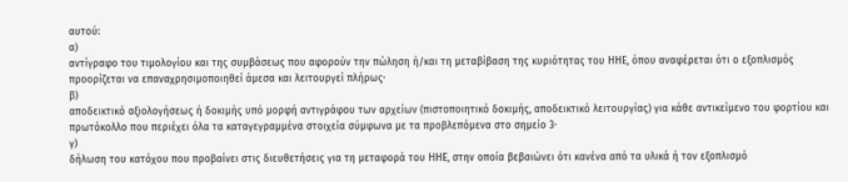αυτού:
α)
αντίγραφο του τιμολογίου και της συμβάσεως που αφορούν την πώληση ή/και τη μεταβίβαση της κυριότητας του ΗΗΕ, όπου αναφέρεται ότι ο εξοπλισμός προορίζεται να επαναχρησιμοποιηθεί άμεσα και λειτουργεί πλήρως·
β)
αποδεικτικό αξιολογήσεως ή δοκιμής υπό μορφή αντιγράφου των αρχείων (πιστοποιητικό δοκιμής, αποδεικτικό λειτουργίας) για κάθε αντικείμενο του φορτίου και πρωτόκολλο που περιέχει όλα τα καταγεγραμμένα στοιχεία σύμφωνα με τα προβλεπόμενα στο σημείο 3·
γ)
δήλωση του κατόχου που προβαίνει στις διευθετήσεις για τη μεταφορά του ΗΗΕ, στην οποία βεβαιώνει ότι κανένα από τα υλικά ή τον εξοπλισμό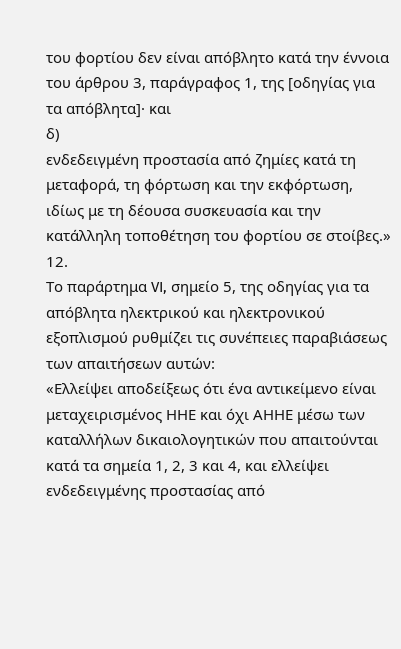του φορτίου δεν είναι απόβλητο κατά την έννοια του άρθρου 3, παράγραφος 1, της [οδηγίας για τα απόβλητα]· και
δ)
ενδεδειγμένη προστασία από ζημίες κατά τη μεταφορά, τη φόρτωση και την εκφόρτωση, ιδίως με τη δέουσα συσκευασία και την κατάλληλη τοποθέτηση του φορτίου σε στοίβες.»
12.
Το παράρτημα VI, σημείο 5, της οδηγίας για τα απόβλητα ηλεκτρικού και ηλεκτρονικού εξοπλισμού ρυθμίζει τις συνέπειες παραβιάσεως των απαιτήσεων αυτών:
«Ελλείψει αποδείξεως ότι ένα αντικείμενο είναι μεταχειρισμένος ΗΗΕ και όχι ΑΗΗΕ μέσω των καταλλήλων δικαιολογητικών που απαιτούνται κατά τα σημεία 1, 2, 3 και 4, και ελλείψει ενδεδειγμένης προστασίας από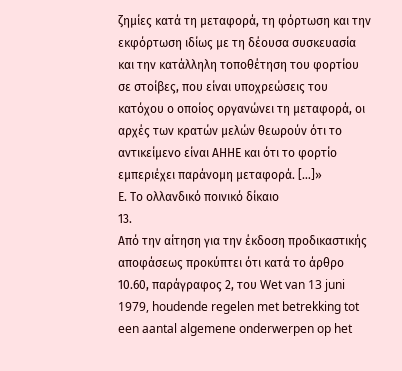ζημίες κατά τη μεταφορά, τη φόρτωση και την εκφόρτωση ιδίως με τη δέουσα συσκευασία και την κατάλληλη τοποθέτηση του φορτίου σε στοίβες, που είναι υποχρεώσεις του κατόχου ο οποίος οργανώνει τη μεταφορά, οι αρχές των κρατών μελών θεωρούν ότι το αντικείμενο είναι ΑΗΗΕ και ότι το φορτίο εμπεριέχει παράνομη μεταφορά. […]»
Ε. Το ολλανδικό ποινικό δίκαιο
13.
Από την αίτηση για την έκδοση προδικαστικής αποφάσεως προκύπτει ότι κατά το άρθρο 10.60, παράγραφος 2, του Wet van 13 juni 1979, houdende regelen met betrekking tot een aantal algemene onderwerpen op het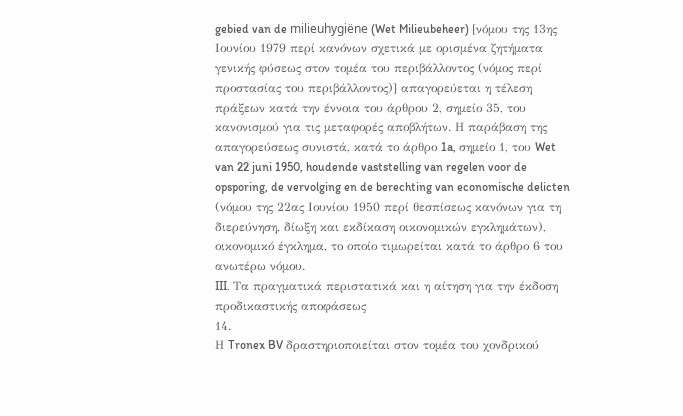gebied van de milieuhygiëne (Wet Milieubeheer) [νόμου της 13ης Ιουνίου 1979 περί κανόνων σχετικά με ορισμένα ζητήματα γενικής φύσεως στον τομέα του περιβάλλοντος (νόμος περί προστασίας του περιβάλλοντος)] απαγορεύεται η τέλεση πράξεων κατά την έννοια του άρθρου 2, σημείο 35, του κανονισμού για τις μεταφορές αποβλήτων. Η παράβαση της απαγορεύσεως συνιστά, κατά το άρθρο 1a, σημείο 1, του Wet van 22 juni 1950, houdende vaststelling van regelen voor de opsporing, de vervolging en de berechting van economische delicten (νόμου της 22ας Ιουνίου 1950 περί θεσπίσεως κανόνων για τη διερεύνηση, δίωξη και εκδίκαση οικονομικών εγκλημάτων), οικονομικό έγκλημα, το οποίο τιμωρείται κατά το άρθρο 6 του ανωτέρω νόμου.
III. Τα πραγματικά περιστατικά και η αίτηση για την έκδοση προδικαστικής αποφάσεως
14.
Η Tronex BV δραστηριοποιείται στον τομέα του χονδρικού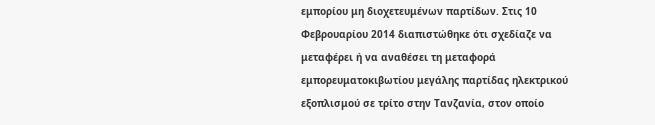εμπορίου μη διοχετευμένων παρτίδων. Στις 10 Φεβρουαρίου 2014 διαπιστώθηκε ότι σχεδίαζε να μεταφέρει ή να αναθέσει τη μεταφορά εμπορευματοκιβωτίου μεγάλης παρτίδας ηλεκτρικού εξοπλισμού σε τρίτο στην Τανζανία, στον οποίο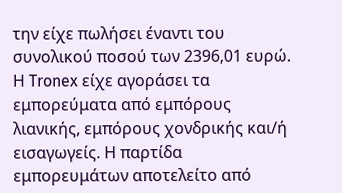την είχε πωλήσει έναντι του συνολικού ποσού των 2396,01 ευρώ. Η Tronex είχε αγοράσει τα εμπορεύματα από εμπόρους λιανικής, εμπόρους χονδρικής και/ή εισαγωγείς. Η παρτίδα εμπορευμάτων αποτελείτο από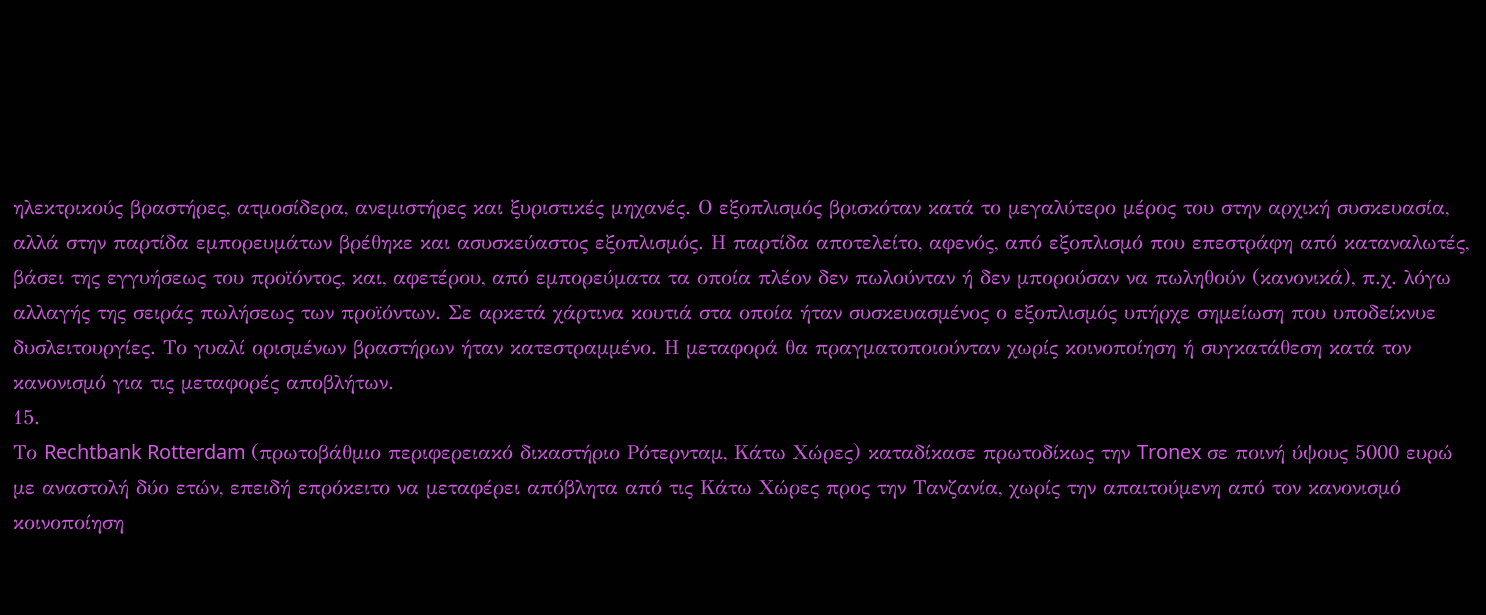ηλεκτρικούς βραστήρες, ατμοσίδερα, ανεμιστήρες και ξυριστικές μηχανές. Ο εξοπλισμός βρισκόταν κατά το μεγαλύτερο μέρος του στην αρχική συσκευασία, αλλά στην παρτίδα εμπορευμάτων βρέθηκε και ασυσκεύαστος εξοπλισμός. Η παρτίδα αποτελείτο, αφενός, από εξοπλισμό που επεστράφη από καταναλωτές, βάσει της εγγυήσεως του προϊόντος, και, αφετέρου, από εμπορεύματα τα οποία πλέον δεν πωλούνταν ή δεν μπορούσαν να πωληθούν (κανονικά), π.χ. λόγω αλλαγής της σειράς πωλήσεως των προϊόντων. Σε αρκετά χάρτινα κουτιά στα οποία ήταν συσκευασμένος ο εξοπλισμός υπήρχε σημείωση που υποδείκνυε δυσλειτουργίες. Το γυαλί ορισμένων βραστήρων ήταν κατεστραμμένο. Η μεταφορά θα πραγματοποιούνταν χωρίς κοινοποίηση ή συγκατάθεση κατά τον κανονισμό για τις μεταφορές αποβλήτων.
15.
Το Rechtbank Rotterdam (πρωτοβάθμιο περιφερειακό δικαστήριο Ρότερνταμ, Κάτω Χώρες) καταδίκασε πρωτοδίκως την Tronex σε ποινή ύψους 5000 ευρώ με αναστολή δύο ετών, επειδή επρόκειτο να μεταφέρει απόβλητα από τις Κάτω Χώρες προς την Τανζανία, χωρίς την απαιτούμενη από τον κανονισμό κοινοποίηση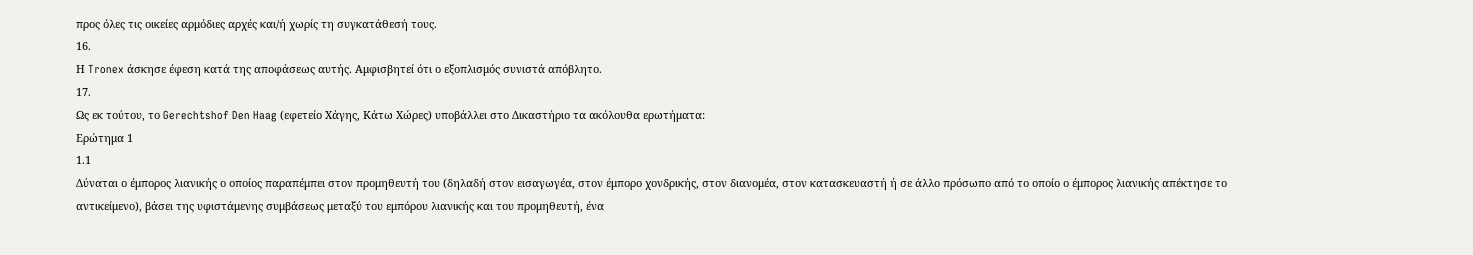προς όλες τις οικείες αρμόδιες αρχές και/ή χωρίς τη συγκατάθεσή τους.
16.
Η Tronex άσκησε έφεση κατά της αποφάσεως αυτής. Αμφισβητεί ότι ο εξοπλισμός συνιστά απόβλητο.
17.
Ως εκ τούτου, το Gerechtshof Den Haag (εφετείο Χάγης, Κάτω Χώρες) υποβάλλει στο Δικαστήριο τα ακόλουθα ερωτήματα:
Ερώτημα 1
1.1
Δύναται ο έμπορος λιανικής ο οποίος παραπέμπει στον προμηθευτή του (δηλαδή στον εισαγωγέα, στον έμπορο χονδρικής, στον διανομέα, στον κατασκευαστή ή σε άλλο πρόσωπο από το οποίο ο έμπορος λιανικής απέκτησε το αντικείμενο), βάσει της υφιστάμενης συμβάσεως μεταξύ του εμπόρου λιανικής και του προμηθευτή, ένα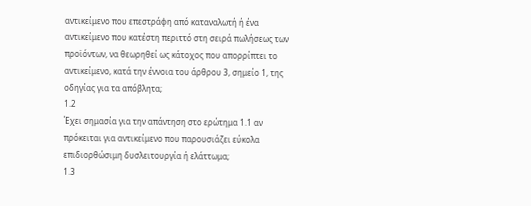αντικείμενο που επεστράφη από καταναλωτή ή ένα αντικείμενο που κατέστη περιττό στη σειρά πωλήσεως των προϊόντων, να θεωρηθεί ως κάτοχος που απορρίπτει το αντικείμενο, κατά την έννοια του άρθρου 3, σημείο 1, της οδηγίας για τα απόβλητα;
1.2
Έχει σημασία για την απάντηση στο ερώτημα 1.1 αν πρόκειται για αντικείμενο που παρουσιάζει εύκολα επιδιορθώσιμη δυσλειτουργία ή ελάττωμα;
1.3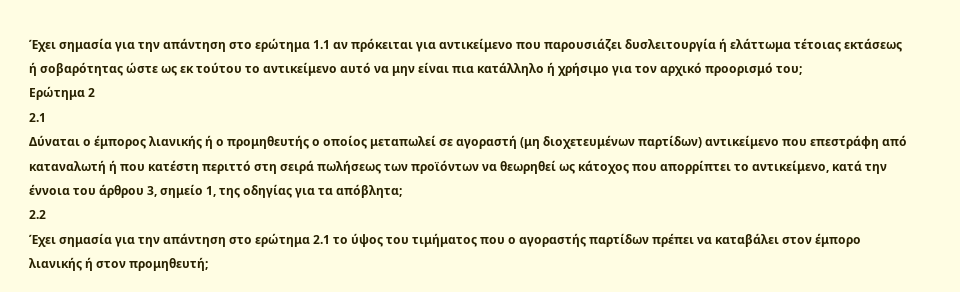Έχει σημασία για την απάντηση στο ερώτημα 1.1 αν πρόκειται για αντικείμενο που παρουσιάζει δυσλειτουργία ή ελάττωμα τέτοιας εκτάσεως ή σοβαρότητας ώστε ως εκ τούτου το αντικείμενο αυτό να μην είναι πια κατάλληλο ή χρήσιμο για τον αρχικό προορισμό του;
Ερώτημα 2
2.1
Δύναται ο έμπορος λιανικής ή ο προμηθευτής ο οποίος μεταπωλεί σε αγοραστή (μη διοχετευμένων παρτίδων) αντικείμενο που επεστράφη από καταναλωτή ή που κατέστη περιττό στη σειρά πωλήσεως των προϊόντων να θεωρηθεί ως κάτοχος που απορρίπτει το αντικείμενο, κατά την έννοια του άρθρου 3, σημείο 1, της οδηγίας για τα απόβλητα;
2.2
Έχει σημασία για την απάντηση στο ερώτημα 2.1 το ύψος του τιμήματος που ο αγοραστής παρτίδων πρέπει να καταβάλει στον έμπορο λιανικής ή στον προμηθευτή;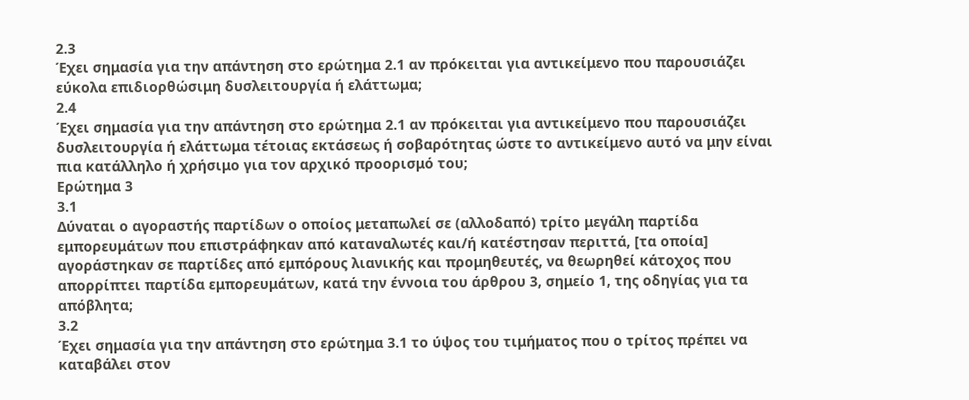2.3
Έχει σημασία για την απάντηση στο ερώτημα 2.1 αν πρόκειται για αντικείμενο που παρουσιάζει εύκολα επιδιορθώσιμη δυσλειτουργία ή ελάττωμα;
2.4
Έχει σημασία για την απάντηση στο ερώτημα 2.1 αν πρόκειται για αντικείμενο που παρουσιάζει δυσλειτουργία ή ελάττωμα τέτοιας εκτάσεως ή σοβαρότητας ώστε το αντικείμενο αυτό να μην είναι πια κατάλληλο ή χρήσιμο για τον αρχικό προορισμό του;
Ερώτημα 3
3.1
Δύναται ο αγοραστής παρτίδων ο οποίος μεταπωλεί σε (αλλοδαπό) τρίτο μεγάλη παρτίδα εμπορευμάτων που επιστράφηκαν από καταναλωτές και/ή κατέστησαν περιττά, [τα οποία] αγοράστηκαν σε παρτίδες από εμπόρους λιανικής και προμηθευτές, να θεωρηθεί κάτοχος που απορρίπτει παρτίδα εμπορευμάτων, κατά την έννοια του άρθρου 3, σημείο 1, της οδηγίας για τα απόβλητα;
3.2
Έχει σημασία για την απάντηση στο ερώτημα 3.1 το ύψος του τιμήματος που ο τρίτος πρέπει να καταβάλει στον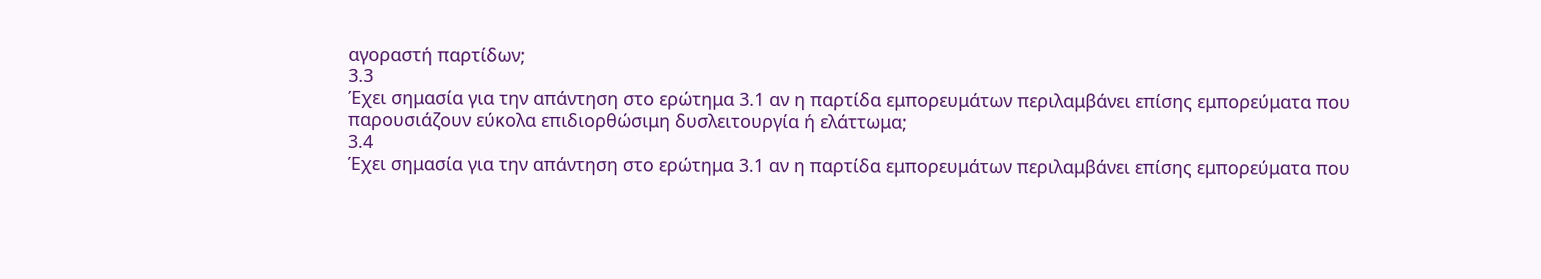αγοραστή παρτίδων;
3.3
Έχει σημασία για την απάντηση στο ερώτημα 3.1 αν η παρτίδα εμπορευμάτων περιλαμβάνει επίσης εμπορεύματα που παρουσιάζουν εύκολα επιδιορθώσιμη δυσλειτουργία ή ελάττωμα;
3.4
Έχει σημασία για την απάντηση στο ερώτημα 3.1 αν η παρτίδα εμπορευμάτων περιλαμβάνει επίσης εμπορεύματα που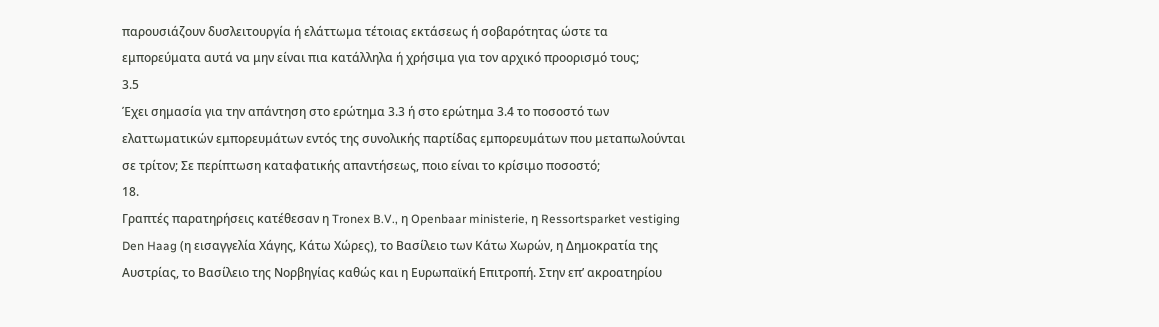παρουσιάζουν δυσλειτουργία ή ελάττωμα τέτοιας εκτάσεως ή σοβαρότητας ώστε τα εμπορεύματα αυτά να μην είναι πια κατάλληλα ή χρήσιμα για τον αρχικό προορισμό τους;
3.5
Έχει σημασία για την απάντηση στο ερώτημα 3.3 ή στο ερώτημα 3.4 το ποσοστό των ελαττωματικών εμπορευμάτων εντός της συνολικής παρτίδας εμπορευμάτων που μεταπωλούνται σε τρίτον; Σε περίπτωση καταφατικής απαντήσεως, ποιο είναι το κρίσιμο ποσοστό;
18.
Γραπτές παρατηρήσεις κατέθεσαν η Tronex B.V., η Openbaar ministerie, η Ressortsparket vestiging Den Haag (η εισαγγελία Χάγης, Κάτω Χώρες), το Βασίλειο των Κάτω Χωρών, η Δημοκρατία της Αυστρίας, το Βασίλειο της Νορβηγίας καθώς και η Ευρωπαϊκή Επιτροπή. Στην επ’ ακροατηρίου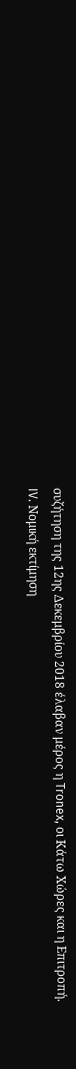συζήτηση της 12ης Δεκεμβρίου 2018 έλαβαν μέρος η Tronex, οι Κάτω Χώρες και η Επιτροπή.
IV. Νομική εκτίμηση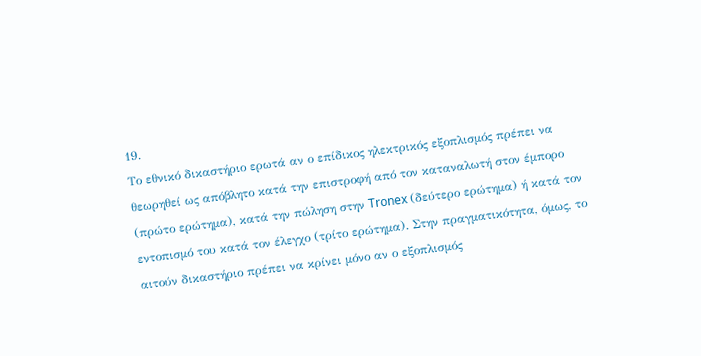19.
Το εθνικό δικαστήριο ερωτά αν ο επίδικος ηλεκτρικός εξοπλισμός πρέπει να θεωρηθεί ως απόβλητο κατά την επιστροφή από τον καταναλωτή στον έμπορο (πρώτο ερώτημα), κατά την πώληση στην Tronex (δεύτερο ερώτημα) ή κατά τον εντοπισμό του κατά τον έλεγχο (τρίτο ερώτημα). Στην πραγματικότητα, όμως, το αιτούν δικαστήριο πρέπει να κρίνει μόνο αν ο εξοπλισμός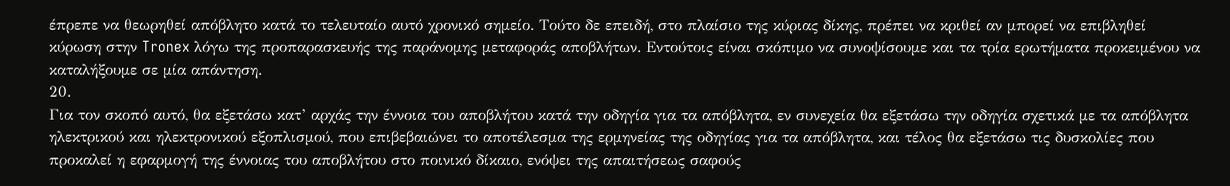έπρεπε να θεωρηθεί απόβλητο κατά το τελευταίο αυτό χρονικό σημείο. Τούτο δε επειδή, στο πλαίσιο της κύριας δίκης, πρέπει να κριθεί αν μπορεί να επιβληθεί κύρωση στην Tronex λόγω της προπαρασκευής της παράνομης μεταφοράς αποβλήτων. Εντούτοις είναι σκόπιμο να συνοψίσουμε και τα τρία ερωτήματα προκειμένου να καταλήξουμε σε μία απάντηση.
20.
Για τον σκοπό αυτό, θα εξετάσω κατ’ αρχάς την έννοια του αποβλήτου κατά την οδηγία για τα απόβλητα, εν συνεχεία θα εξετάσω την οδηγία σχετικά με τα απόβλητα ηλεκτρικού και ηλεκτρονικού εξοπλισμού, που επιβεβαιώνει το αποτέλεσμα της ερμηνείας της οδηγίας για τα απόβλητα, και τέλος θα εξετάσω τις δυσκολίες που προκαλεί η εφαρμογή της έννοιας του αποβλήτου στο ποινικό δίκαιο, ενόψει της απαιτήσεως σαφούς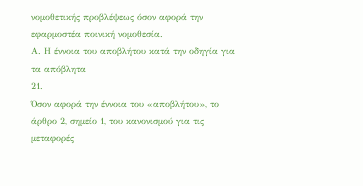νομοθετικής προβλέψεως όσον αφορά την εφαρμοστέα ποινική νομοθεσία.
Α. Η έννοια του αποβλήτου κατά την οδηγία για τα απόβλητα
21.
Όσον αφορά την έννοια του «αποβλήτου», το άρθρο 2, σημείο 1, του κανονισμού για τις μεταφορές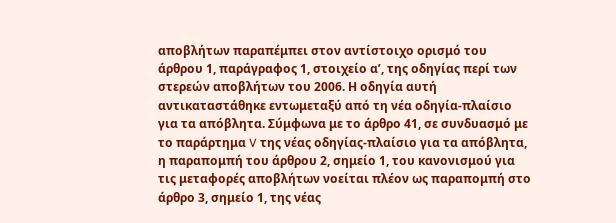αποβλήτων παραπέμπει στον αντίστοιχο ορισμό του άρθρου 1, παράγραφος 1, στοιχείο αʹ, της οδηγίας περί των στερεών αποβλήτων του 2006. Η οδηγία αυτή αντικαταστάθηκε εντωμεταξύ από τη νέα οδηγία‑πλαίσιο για τα απόβλητα. Σύμφωνα με το άρθρο 41, σε συνδυασμό με το παράρτημα V της νέας οδηγίας‑πλαίσιο για τα απόβλητα, η παραπομπή του άρθρου 2, σημείο 1, του κανονισμού για τις μεταφορές αποβλήτων νοείται πλέον ως παραπομπή στο άρθρο 3, σημείο 1, της νέας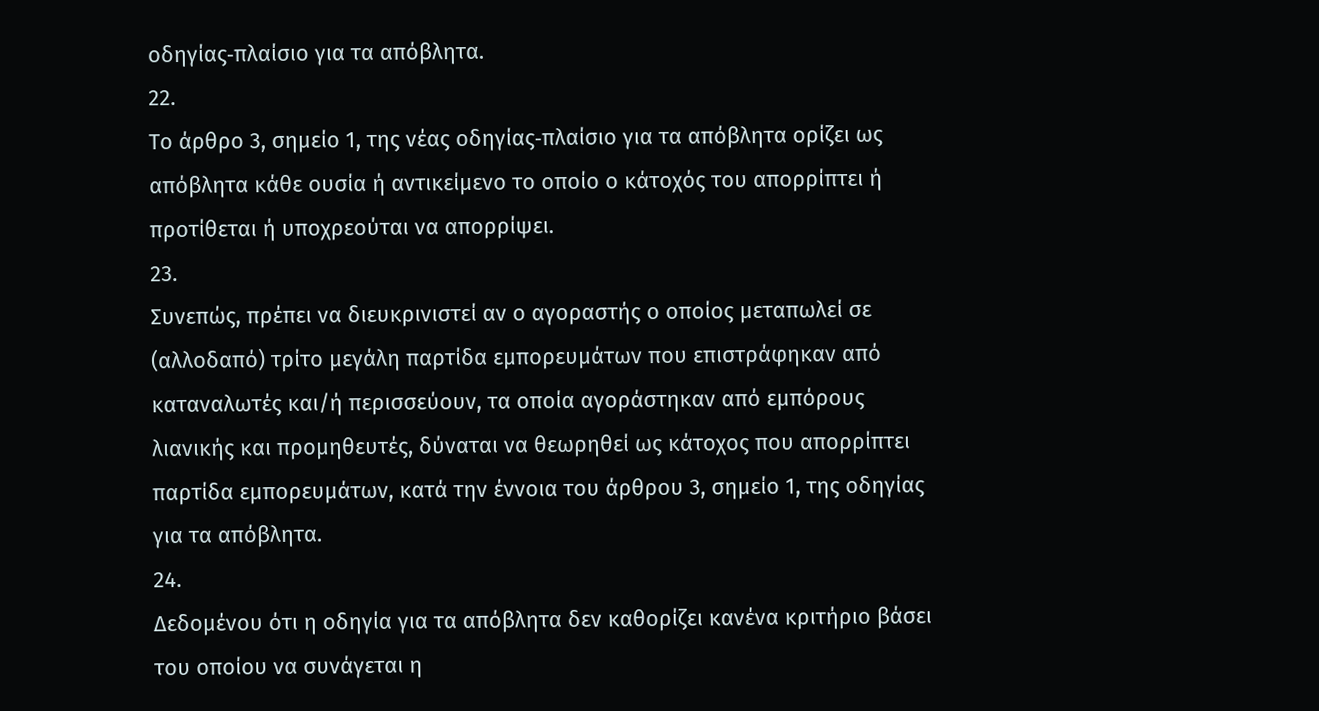οδηγίας‑πλαίσιο για τα απόβλητα.
22.
Το άρθρο 3, σημείο 1, της νέας οδηγίας‑πλαίσιο για τα απόβλητα ορίζει ως απόβλητα κάθε ουσία ή αντικείμενο το οποίο ο κάτοχός του απορρίπτει ή προτίθεται ή υποχρεούται να απορρίψει.
23.
Συνεπώς, πρέπει να διευκρινιστεί αν ο αγοραστής ο οποίος μεταπωλεί σε (αλλοδαπό) τρίτο μεγάλη παρτίδα εμπορευμάτων που επιστράφηκαν από καταναλωτές και/ή περισσεύουν, τα οποία αγοράστηκαν από εμπόρους λιανικής και προμηθευτές, δύναται να θεωρηθεί ως κάτοχος που απορρίπτει παρτίδα εμπορευμάτων, κατά την έννοια του άρθρου 3, σημείο 1, της οδηγίας για τα απόβλητα.
24.
Δεδομένου ότι η οδηγία για τα απόβλητα δεν καθορίζει κανένα κριτήριο βάσει του οποίου να συνάγεται η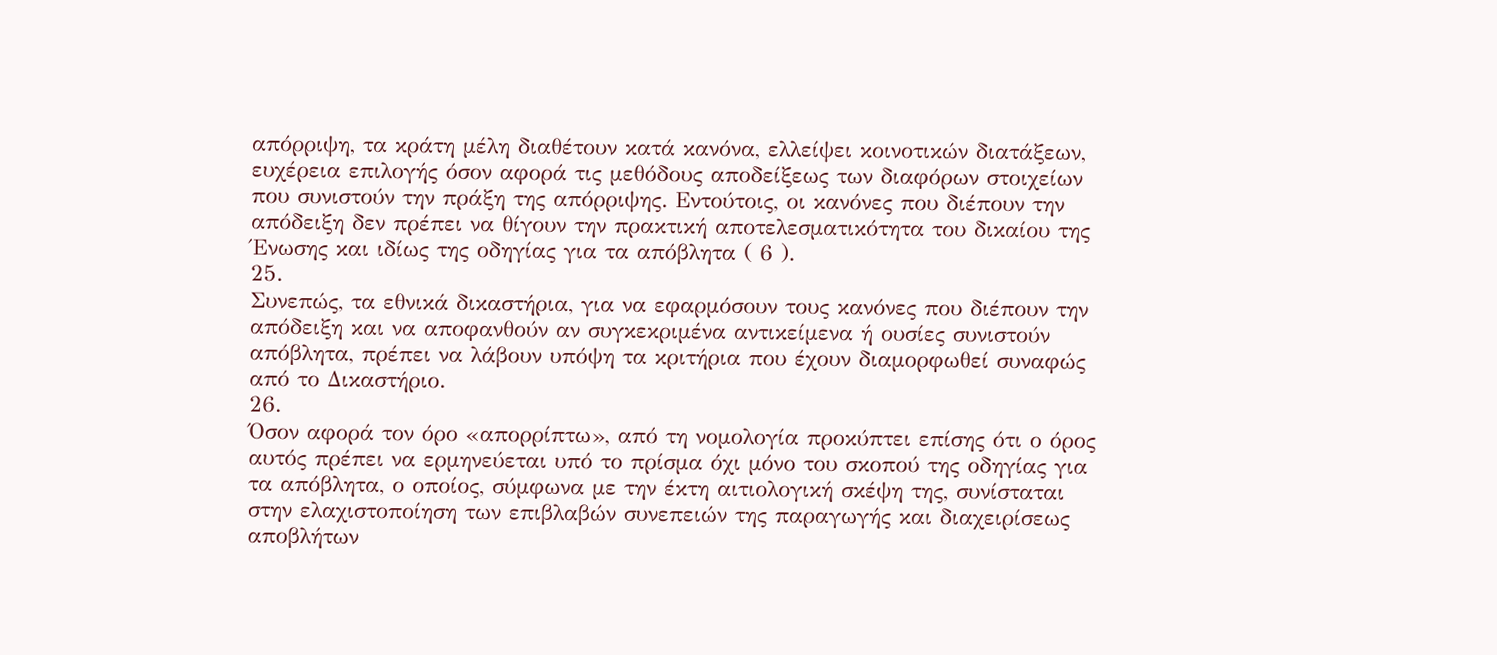απόρριψη, τα κράτη μέλη διαθέτουν κατά κανόνα, ελλείψει κοινοτικών διατάξεων, ευχέρεια επιλογής όσον αφορά τις μεθόδους αποδείξεως των διαφόρων στοιχείων που συνιστούν την πράξη της απόρριψης. Εντούτοις, οι κανόνες που διέπουν την απόδειξη δεν πρέπει να θίγουν την πρακτική αποτελεσματικότητα του δικαίου της Ένωσης και ιδίως της οδηγίας για τα απόβλητα ( 6 ).
25.
Συνεπώς, τα εθνικά δικαστήρια, για να εφαρμόσουν τους κανόνες που διέπουν την απόδειξη και να αποφανθούν αν συγκεκριμένα αντικείμενα ή ουσίες συνιστούν απόβλητα, πρέπει να λάβουν υπόψη τα κριτήρια που έχουν διαμορφωθεί συναφώς από το Δικαστήριο.
26.
Όσον αφορά τον όρο «απορρίπτω», από τη νομολογία προκύπτει επίσης ότι ο όρος αυτός πρέπει να ερμηνεύεται υπό το πρίσμα όχι μόνο του σκοπού της οδηγίας για τα απόβλητα, ο οποίος, σύμφωνα με την έκτη αιτιολογική σκέψη της, συνίσταται στην ελαχιστοποίηση των επιβλαβών συνεπειών της παραγωγής και διαχειρίσεως αποβλήτων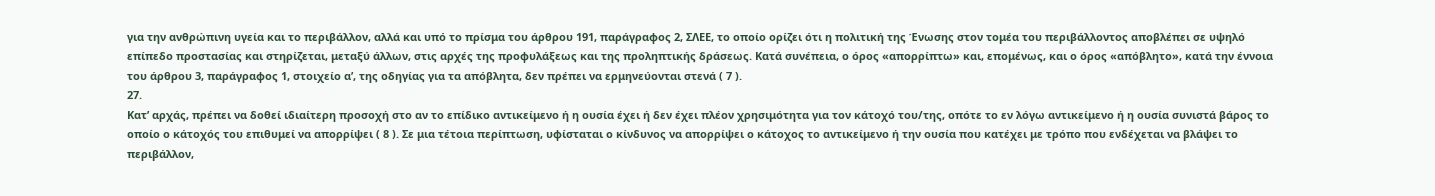για την ανθρώπινη υγεία και το περιβάλλον, αλλά και υπό το πρίσμα του άρθρου 191, παράγραφος 2, ΣΛΕΕ, το οποίο ορίζει ότι η πολιτική της Ένωσης στον τομέα του περιβάλλοντος αποβλέπει σε υψηλό επίπεδο προστασίας και στηρίζεται, μεταξύ άλλων, στις αρχές της προφυλάξεως και της προληπτικής δράσεως. Κατά συνέπεια, ο όρος «απορρίπτω» και, επομένως, και ο όρος «απόβλητο», κατά την έννοια του άρθρου 3, παράγραφος 1, στοιχείο αʹ, της οδηγίας για τα απόβλητα, δεν πρέπει να ερμηνεύονται στενά ( 7 ).
27.
Κατ’ αρχάς, πρέπει να δοθεί ιδιαίτερη προσοχή στο αν το επίδικο αντικείμενο ή η ουσία έχει ή δεν έχει πλέον χρησιμότητα για τον κάτοχό του/της, οπότε το εν λόγω αντικείμενο ή η ουσία συνιστά βάρος το οποίο ο κάτοχός του επιθυμεί να απορρίψει ( 8 ). Σε μια τέτοια περίπτωση, υφίσταται ο κίνδυνος να απορρίψει ο κάτοχος το αντικείμενο ή την ουσία που κατέχει με τρόπο που ενδέχεται να βλάψει το περιβάλλον,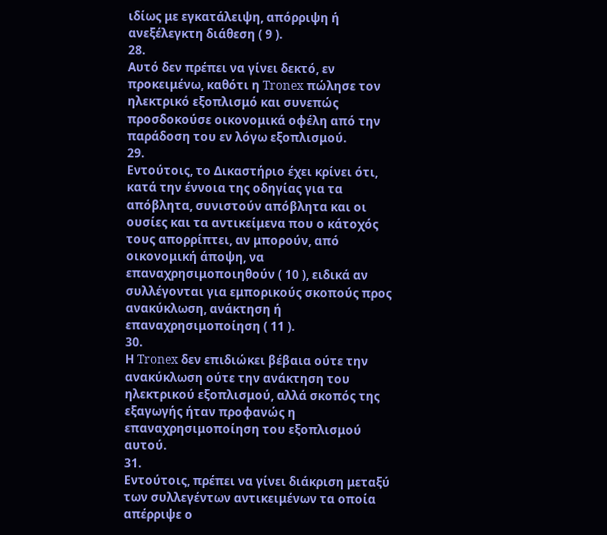ιδίως με εγκατάλειψη, απόρριψη ή ανεξέλεγκτη διάθεση ( 9 ).
28.
Αυτό δεν πρέπει να γίνει δεκτό, εν προκειμένω, καθότι η Tronex πώλησε τον ηλεκτρικό εξοπλισμό και συνεπώς προσδοκούσε οικονομικά οφέλη από την παράδοση του εν λόγω εξοπλισμού.
29.
Εντούτοις, το Δικαστήριο έχει κρίνει ότι, κατά την έννοια της οδηγίας για τα απόβλητα, συνιστούν απόβλητα και οι ουσίες και τα αντικείμενα που ο κάτοχός τους απορρίπτει, αν μπορούν, από οικονομική άποψη, να επαναχρησιμοποιηθούν ( 10 ), ειδικά αν συλλέγονται για εμπορικούς σκοπούς προς ανακύκλωση, ανάκτηση ή επαναχρησιμοποίηση ( 11 ).
30.
Η Tronex δεν επιδιώκει βέβαια ούτε την ανακύκλωση ούτε την ανάκτηση του ηλεκτρικού εξοπλισμού, αλλά σκοπός της εξαγωγής ήταν προφανώς η επαναχρησιμοποίηση του εξοπλισμού αυτού.
31.
Εντούτοις, πρέπει να γίνει διάκριση μεταξύ των συλλεγέντων αντικειμένων τα οποία απέρριψε ο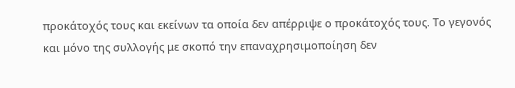προκάτοχός τους και εκείνων τα οποία δεν απέρριψε ο προκάτοχός τους. Το γεγονός και μόνο της συλλογής με σκοπό την επαναχρησιμοποίηση δεν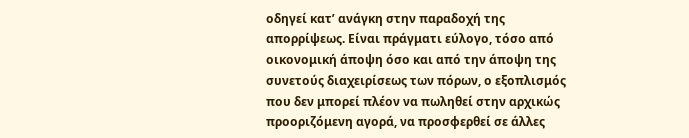οδηγεί κατ’ ανάγκη στην παραδοχή της απορρίψεως. Είναι πράγματι εύλογο, τόσο από οικονομική άποψη όσο και από την άποψη της συνετούς διαχειρίσεως των πόρων, ο εξοπλισμός που δεν μπορεί πλέον να πωληθεί στην αρχικώς προοριζόμενη αγορά, να προσφερθεί σε άλλες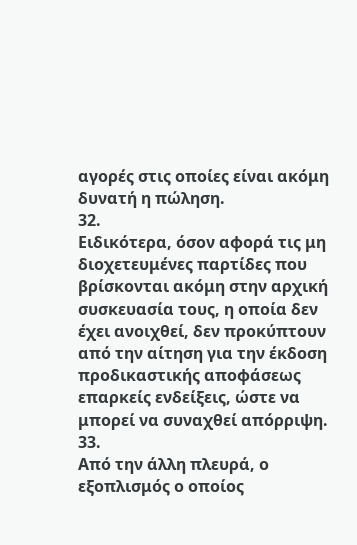αγορές στις οποίες είναι ακόμη δυνατή η πώληση.
32.
Ειδικότερα, όσον αφορά τις μη διοχετευμένες παρτίδες που βρίσκονται ακόμη στην αρχική συσκευασία τους, η οποία δεν έχει ανοιχθεί, δεν προκύπτουν από την αίτηση για την έκδοση προδικαστικής αποφάσεως επαρκείς ενδείξεις, ώστε να μπορεί να συναχθεί απόρριψη.
33.
Από την άλλη πλευρά, ο εξοπλισμός ο οποίος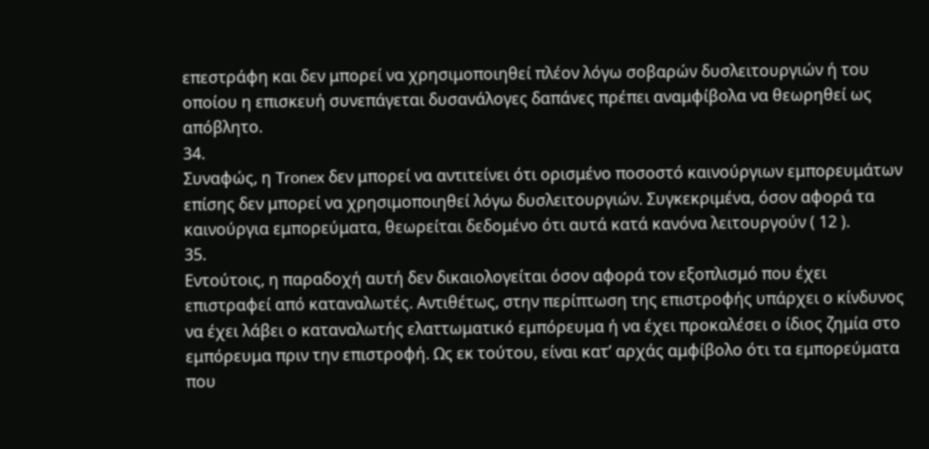επεστράφη και δεν μπορεί να χρησιμοποιηθεί πλέον λόγω σοβαρών δυσλειτουργιών ή του οποίου η επισκευή συνεπάγεται δυσανάλογες δαπάνες πρέπει αναμφίβολα να θεωρηθεί ως απόβλητο.
34.
Συναφώς, η Tronex δεν μπορεί να αντιτείνει ότι ορισμένο ποσοστό καινούργιων εμπορευμάτων επίσης δεν μπορεί να χρησιμοποιηθεί λόγω δυσλειτουργιών. Συγκεκριμένα, όσον αφορά τα καινούργια εμπορεύματα, θεωρείται δεδομένο ότι αυτά κατά κανόνα λειτουργούν ( 12 ).
35.
Εντούτοις, η παραδοχή αυτή δεν δικαιολογείται όσον αφορά τον εξοπλισμό που έχει επιστραφεί από καταναλωτές. Αντιθέτως, στην περίπτωση της επιστροφής υπάρχει ο κίνδυνος να έχει λάβει ο καταναλωτής ελαττωματικό εμπόρευμα ή να έχει προκαλέσει ο ίδιος ζημία στο εμπόρευμα πριν την επιστροφή. Ως εκ τούτου, είναι κατ’ αρχάς αμφίβολο ότι τα εμπορεύματα που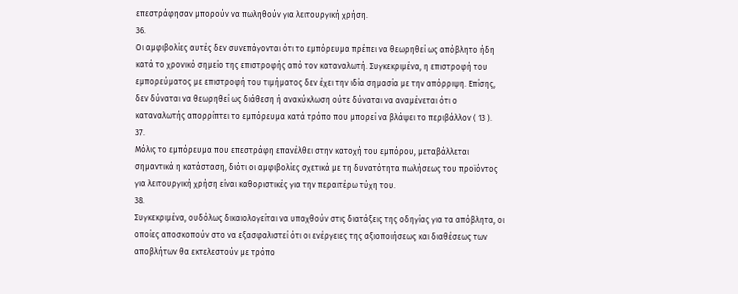επεστράφησαν μπορούν να πωληθούν για λειτουργική χρήση.
36.
Οι αμφιβολίες αυτές δεν συνεπάγονται ότι το εμπόρευμα πρέπει να θεωρηθεί ως απόβλητο ήδη κατά το χρονικό σημείο της επιστροφής από τον καταναλωτή. Συγκεκριμένα, η επιστροφή του εμπορεύματος με επιστροφή του τιμήματος δεν έχει την ιδία σημασία με την απόρριψη. Επίσης, δεν δύναται να θεωρηθεί ως διάθεση ή ανακύκλωση ούτε δύναται να αναμένεται ότι ο καταναλωτής απορρίπτει το εμπόρευμα κατά τρόπο που μπορεί να βλάψει το περιβάλλον ( 13 ).
37.
Μόλις το εμπόρευμα που επεστράφη επανέλθει στην κατοχή του εμπόρου, μεταβάλλεται σημαντικά η κατάσταση, διότι οι αμφιβολίες σχετικά με τη δυνατότητα πωλήσεως του προϊόντος για λειτουργική χρήση είναι καθοριστικές για την περαιτέρω τύχη του.
38.
Συγκεκριμένα, ουδόλως δικαιολογείται να υπαχθούν στις διατάξεις της οδηγίας για τα απόβλητα, οι οποίες αποσκοπούν στο να εξασφαλιστεί ότι οι ενέργειες της αξιοποιήσεως και διαθέσεως των αποβλήτων θα εκτελεστούν με τρόπο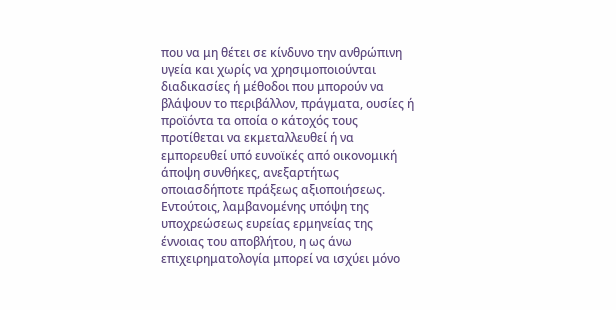που να μη θέτει σε κίνδυνο την ανθρώπινη υγεία και χωρίς να χρησιμοποιούνται διαδικασίες ή μέθοδοι που μπορούν να βλάψουν το περιβάλλον, πράγματα, ουσίες ή προϊόντα τα οποία ο κάτοχός τους προτίθεται να εκμεταλλευθεί ή να εμπορευθεί υπό ευνοϊκές από οικονομική άποψη συνθήκες, ανεξαρτήτως οποιασδήποτε πράξεως αξιοποιήσεως. Εντούτοις, λαμβανομένης υπόψη της υποχρεώσεως ευρείας ερμηνείας της έννοιας του αποβλήτου, η ως άνω επιχειρηματολογία μπορεί να ισχύει μόνο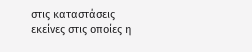στις καταστάσεις εκείνες στις οποίες η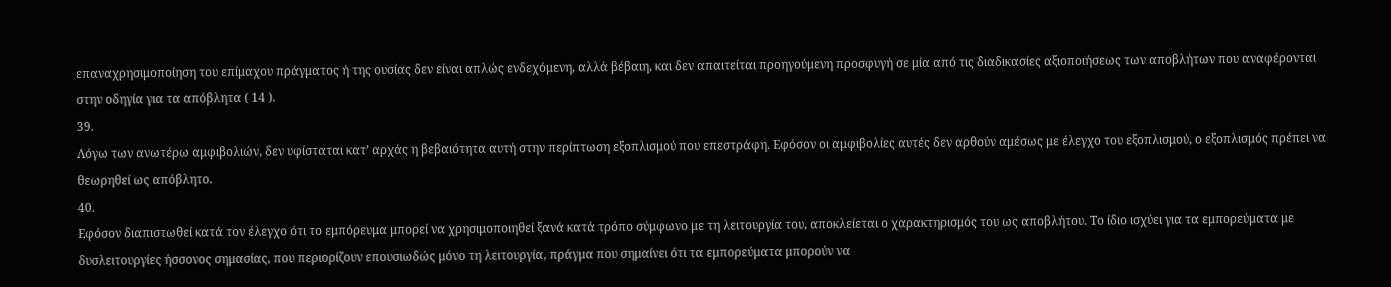επαναχρησιμοποίηση του επίμαχου πράγματος ή της ουσίας δεν είναι απλώς ενδεχόμενη, αλλά βέβαιη, και δεν απαιτείται προηγούμενη προσφυγή σε μία από τις διαδικασίες αξιοποιήσεως των αποβλήτων που αναφέρονται στην οδηγία για τα απόβλητα ( 14 ).
39.
Λόγω των ανωτέρω αμφιβολιών, δεν υφίσταται κατ’ αρχάς η βεβαιότητα αυτή στην περίπτωση εξοπλισμού που επεστράφη. Εφόσον οι αμφιβολίες αυτές δεν αρθούν αμέσως με έλεγχο του εξοπλισμού, ο εξοπλισμός πρέπει να θεωρηθεί ως απόβλητο.
40.
Εφόσον διαπιστωθεί κατά τον έλεγχο ότι το εμπόρευμα μπορεί να χρησιμοποιηθεί ξανά κατά τρόπο σύμφωνο με τη λειτουργία του, αποκλείεται ο χαρακτηρισμός του ως αποβλήτου. Το ίδιο ισχύει για τα εμπορεύματα με δυσλειτουργίες ήσσονος σημασίας, που περιορίζουν επουσιωδώς μόνο τη λειτουργία, πράγμα που σημαίνει ότι τα εμπορεύματα μπορούν να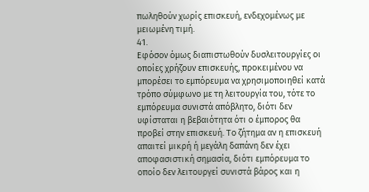πωληθούν χωρίς επισκευή, ενδεχομένως με μειωμένη τιμή.
41.
Εφόσον όμως διαπιστωθούν δυσλειτουργίες οι οποίες χρήζουν επισκευής, προκειμένου να μπορέσει το εμπόρευμα να χρησιμοποιηθεί κατά τρόπο σύμφωνο με τη λειτουργία του, τότε το εμπόρευμα συνιστά απόβλητο, διότι δεν υφίσταται η βεβαιότητα ότι ο έμπορος θα προβεί στην επισκευή. Το ζήτημα αν η επισκευή απαιτεί μικρή ή μεγάλη δαπάνη δεν έχει αποφασιστική σημασία, διότι εμπόρευμα το οποίο δεν λειτουργεί συνιστά βάρος και η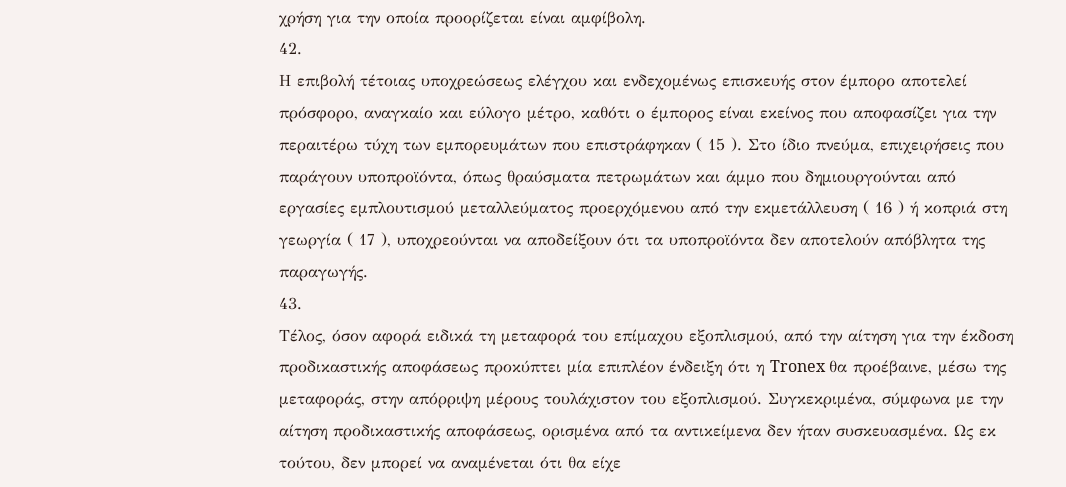χρήση για την οποία προορίζεται είναι αμφίβολη.
42.
Η επιβολή τέτοιας υποχρεώσεως ελέγχου και ενδεχομένως επισκευής στον έμπορο αποτελεί πρόσφορο, αναγκαίο και εύλογο μέτρο, καθότι ο έμπορος είναι εκείνος που αποφασίζει για την περαιτέρω τύχη των εμπορευμάτων που επιστράφηκαν ( 15 ). Στο ίδιο πνεύμα, επιχειρήσεις που παράγουν υποπροϊόντα, όπως θραύσματα πετρωμάτων και άμμο που δημιουργούνται από εργασίες εμπλουτισμού μεταλλεύματος προερχόμενου από την εκμετάλλευση ( 16 ) ή κοπριά στη γεωργία ( 17 ), υποχρεούνται να αποδείξουν ότι τα υποπροϊόντα δεν αποτελούν απόβλητα της παραγωγής.
43.
Τέλος, όσον αφορά ειδικά τη μεταφορά του επίμαχου εξοπλισμού, από την αίτηση για την έκδοση προδικαστικής αποφάσεως προκύπτει μία επιπλέον ένδειξη ότι η Tronex θα προέβαινε, μέσω της μεταφοράς, στην απόρριψη μέρους τουλάχιστον του εξοπλισμού. Συγκεκριμένα, σύμφωνα με την αίτηση προδικαστικής αποφάσεως, ορισμένα από τα αντικείμενα δεν ήταν συσκευασμένα. Ως εκ τούτου, δεν μπορεί να αναμένεται ότι θα είχε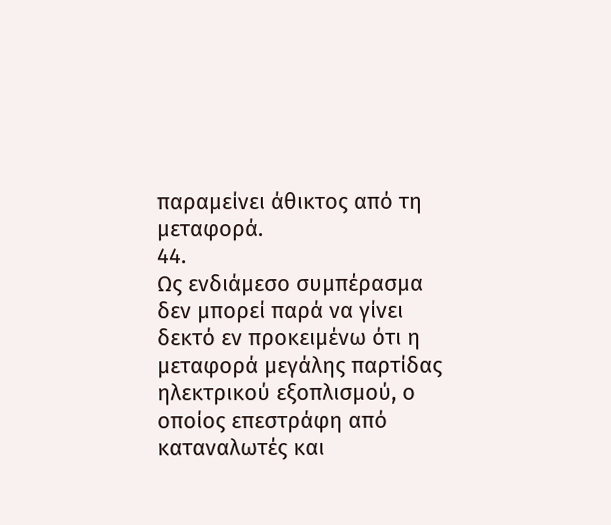παραμείνει άθικτος από τη μεταφορά.
44.
Ως ενδιάμεσο συμπέρασμα δεν μπορεί παρά να γίνει δεκτό εν προκειμένω ότι η μεταφορά μεγάλης παρτίδας ηλεκτρικού εξοπλισμού, ο οποίος επεστράφη από καταναλωτές και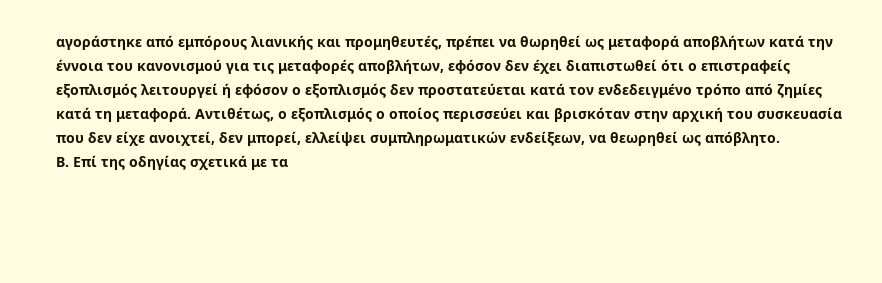αγοράστηκε από εμπόρους λιανικής και προμηθευτές, πρέπει να θωρηθεί ως μεταφορά αποβλήτων κατά την έννοια του κανονισμού για τις μεταφορές αποβλήτων, εφόσον δεν έχει διαπιστωθεί ότι ο επιστραφείς εξοπλισμός λειτουργεί ή εφόσον ο εξοπλισμός δεν προστατεύεται κατά τον ενδεδειγμένο τρόπο από ζημίες κατά τη μεταφορά. Αντιθέτως, ο εξοπλισμός ο οποίος περισσεύει και βρισκόταν στην αρχική του συσκευασία που δεν είχε ανοιχτεί, δεν μπορεί, ελλείψει συμπληρωματικών ενδείξεων, να θεωρηθεί ως απόβλητο.
Β. Επί της οδηγίας σχετικά με τα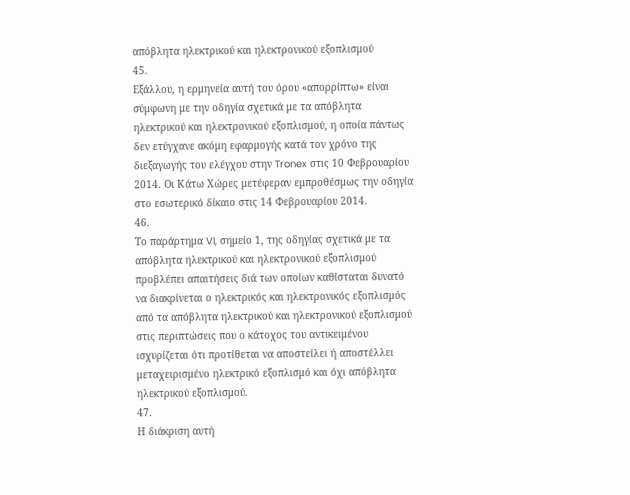απόβλητα ηλεκτρικού και ηλεκτρονικού εξοπλισμού
45.
Εξάλλου, η ερμηνεία αυτή του όρου «απορρίπτω» είναι σύμφωνη με την οδηγία σχετικά με τα απόβλητα ηλεκτρικού και ηλεκτρονικού εξοπλισμού, η οποία πάντως δεν ετύγχανε ακόμη εφαρμογής κατά τον χρόνο της διεξαγωγής του ελέγχου στην Tronex στις 10 Φεβρουαρίου 2014. Οι Κάτω Χώρες μετέφεραν εμπροθέσμως την οδηγία στο εσωτερικό δίκαιο στις 14 Φεβρουαρίου 2014.
46.
Το παράρτημα VI, σημείο 1, της οδηγίας σχετικά με τα απόβλητα ηλεκτρικού και ηλεκτρονικού εξοπλισμού προβλέπει απαιτήσεις διά των οποίων καθίσταται δυνατό να διακρίνεται ο ηλεκτρικός και ηλεκτρονικός εξοπλισμός από τα απόβλητα ηλεκτρικού και ηλεκτρονικού εξοπλισμού στις περιπτώσεις που ο κάτοχος του αντικειμένου ισχυρίζεται ότι προτίθεται να αποστείλει ή αποστέλλει μεταχειρισμένο ηλεκτρικό εξοπλισμό και όχι απόβλητα ηλεκτρικού εξοπλισμού.
47.
Η διάκριση αυτή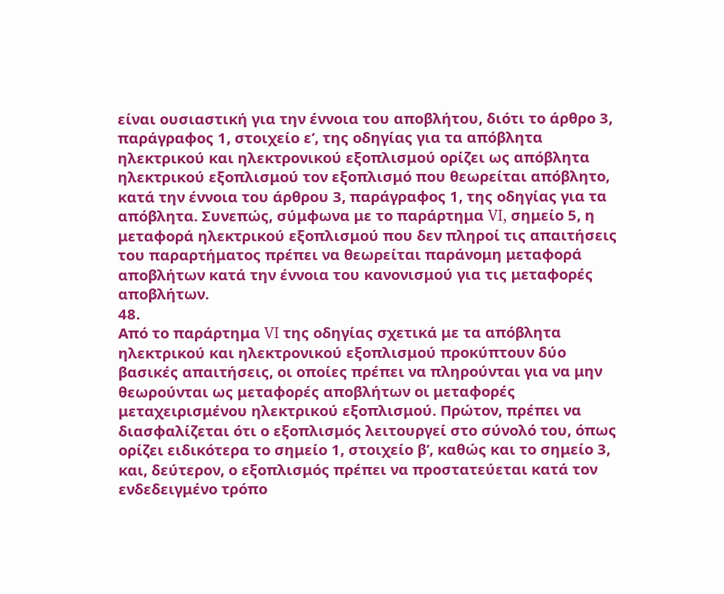είναι ουσιαστική για την έννοια του αποβλήτου, διότι το άρθρο 3, παράγραφος 1, στοιχείο εʹ, της οδηγίας για τα απόβλητα ηλεκτρικού και ηλεκτρονικού εξοπλισμού ορίζει ως απόβλητα ηλεκτρικού εξοπλισμού τον εξοπλισμό που θεωρείται απόβλητο, κατά την έννοια του άρθρου 3, παράγραφος 1, της οδηγίας για τα απόβλητα. Συνεπώς, σύμφωνα με το παράρτημα VI, σημείο 5, η μεταφορά ηλεκτρικού εξοπλισμού που δεν πληροί τις απαιτήσεις του παραρτήματος πρέπει να θεωρείται παράνομη μεταφορά αποβλήτων κατά την έννοια του κανονισμού για τις μεταφορές αποβλήτων.
48.
Από το παράρτημα VI της οδηγίας σχετικά με τα απόβλητα ηλεκτρικού και ηλεκτρονικού εξοπλισμού προκύπτουν δύο βασικές απαιτήσεις, οι οποίες πρέπει να πληρούνται για να μην θεωρούνται ως μεταφορές αποβλήτων οι μεταφορές μεταχειρισμένου ηλεκτρικού εξοπλισμού. Πρώτον, πρέπει να διασφαλίζεται ότι ο εξοπλισμός λειτουργεί στο σύνολό του, όπως ορίζει ειδικότερα το σημείο 1, στοιχείο βʹ, καθώς και το σημείο 3, και, δεύτερον, ο εξοπλισμός πρέπει να προστατεύεται κατά τον ενδεδειγμένο τρόπο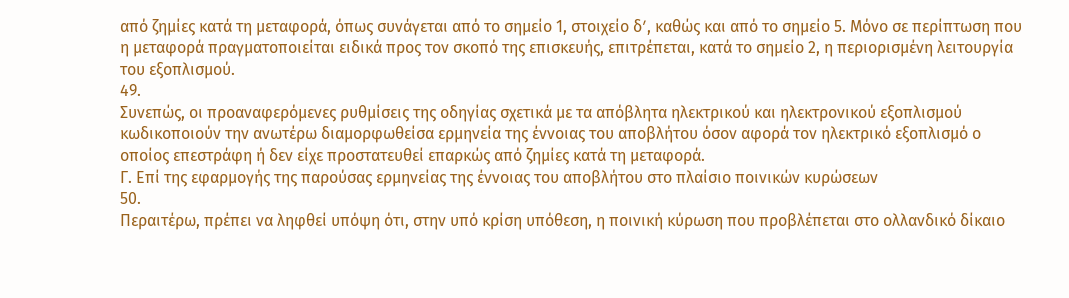από ζημίες κατά τη μεταφορά, όπως συνάγεται από το σημείο 1, στοιχείο δʹ, καθώς και από το σημείο 5. Μόνο σε περίπτωση που η μεταφορά πραγματοποιείται ειδικά προς τον σκοπό της επισκευής, επιτρέπεται, κατά το σημείο 2, η περιορισμένη λειτουργία του εξοπλισμού.
49.
Συνεπώς, οι προαναφερόμενες ρυθμίσεις της οδηγίας σχετικά με τα απόβλητα ηλεκτρικού και ηλεκτρονικού εξοπλισμού κωδικοποιούν την ανωτέρω διαμορφωθείσα ερμηνεία της έννοιας του αποβλήτου όσον αφορά τον ηλεκτρικό εξοπλισμό ο οποίος επεστράφη ή δεν είχε προστατευθεί επαρκώς από ζημίες κατά τη μεταφορά.
Γ. Επί της εφαρμογής της παρούσας ερμηνείας της έννοιας του αποβλήτου στο πλαίσιο ποινικών κυρώσεων
50.
Περαιτέρω, πρέπει να ληφθεί υπόψη ότι, στην υπό κρίση υπόθεση, η ποινική κύρωση που προβλέπεται στο ολλανδικό δίκαιο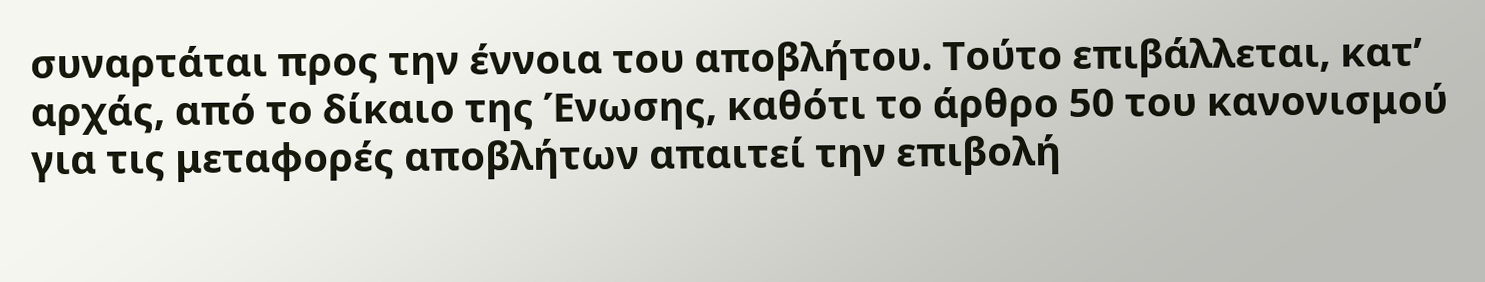συναρτάται προς την έννοια του αποβλήτου. Τούτο επιβάλλεται, κατ’ αρχάς, από το δίκαιο της Ένωσης, καθότι το άρθρο 50 του κανονισμού για τις μεταφορές αποβλήτων απαιτεί την επιβολή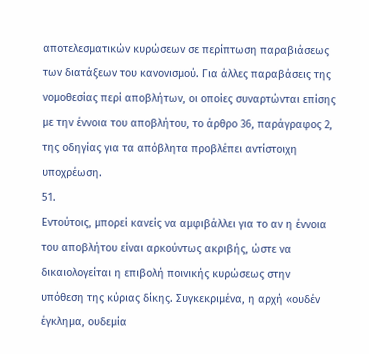αποτελεσματικών κυρώσεων σε περίπτωση παραβιάσεως των διατάξεων του κανονισμού. Για άλλες παραβάσεις της νομοθεσίας περί αποβλήτων, οι οποίες συναρτώνται επίσης με την έννοια του αποβλήτου, το άρθρο 36, παράγραφος 2, της οδηγίας για τα απόβλητα προβλέπει αντίστοιχη υποχρέωση.
51.
Εντούτοις, μπορεί κανείς να αμφιβάλλει για το αν η έννοια του αποβλήτου είναι αρκούντως ακριβής, ώστε να δικαιολογείται η επιβολή ποινικής κυρώσεως στην υπόθεση της κύριας δίκης. Συγκεκριμένα, η αρχή «ουδέν έγκλημα, ουδεμία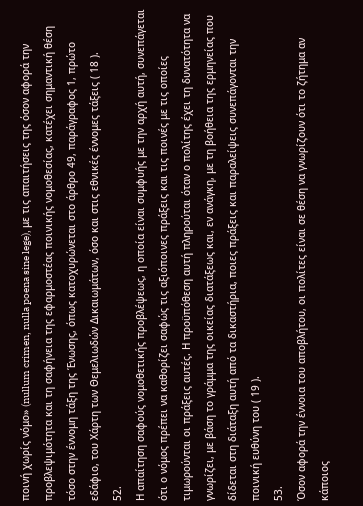ποινή χωρίς νόμο» (nullum crimen, nulla poena sine lege), με τις απαιτήσεις της όσον αφορά την προβλεψιμότητα και τη σαφήνεια της εφαρμοστέας ποινικής νομοθεσίας, κατέχει σημαντική θέση τόσο στην έννομη τάξη της Ένωσης, όπως κατοχυρώνεται στο άρθρο 49, παράγραφος 1, πρώτο εδάφιο, του Χάρτη των Θεμελιωδών Δικαιωμάτων, όσο και στις εθνικές έννομες τάξεις ( 18 ).
52.
Η απαίτηση σαφούς νομοθετικής προβλέψεως, η οποία είναι συμφυής με την αρχή αυτή, συνεπάγεται ότι ο νόμος πρέπει να καθορίζει σαφώς τις αξιόποινες πράξεις και τις ποινές με τις οποίες τιμωρούνται οι πράξεις αυτές. Η προϋπόθεση αυτή πληρούται όταν ο πολίτης έχει τη δυνατότητα να γνωρίζει, με βάση το γράμμα της οικείας διατάξεως και, εν ανάγκη, με τη βοήθεια της ερμηνείας που δίδεται στη διάταξη αυτή από τα δικαστήρια, ποιες πράξεις και παραλείψεις συνεπάγονται την ποινική ευθύνη του ( 19 ).
53.
Όσον αφορά την έννοια του αποβλήτου, οι πολίτες είναι σε θέση να γνωρίζουν ότι το ζήτημα αν κάποιος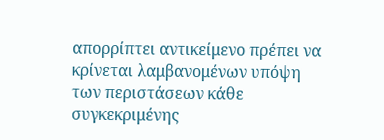απορρίπτει αντικείμενο πρέπει να κρίνεται λαμβανομένων υπόψη των περιστάσεων κάθε συγκεκριμένης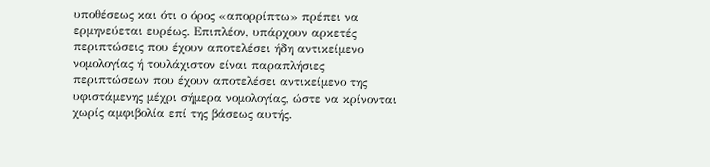υποθέσεως και ότι ο όρος «απορρίπτω» πρέπει να ερμηνεύεται ευρέως. Επιπλέον, υπάρχουν αρκετές περιπτώσεις που έχουν αποτελέσει ήδη αντικείμενο νομολογίας ή τουλάχιστον είναι παραπλήσιες περιπτώσεων που έχουν αποτελέσει αντικείμενο της υφιστάμενης μέχρι σήμερα νομολογίας, ώστε να κρίνονται χωρίς αμφιβολία επί της βάσεως αυτής.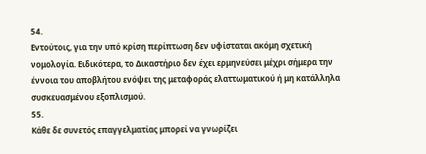54.
Εντούτοις, για την υπό κρίση περίπτωση δεν υφίσταται ακόμη σχετική νομολογία. Ειδικότερα, το Δικαστήριο δεν έχει ερμηνεύσει μέχρι σήμερα την έννοια του αποβλήτου ενόψει της μεταφοράς ελαττωματικού ή μη κατάλληλα συσκευασμένου εξοπλισμού.
55.
Κάθε δε συνετός επαγγελματίας μπορεί να γνωρίζει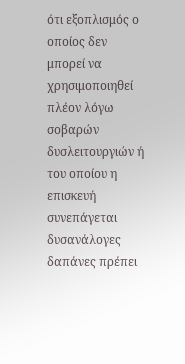ότι εξοπλισμός ο οποίος δεν μπορεί να χρησιμοποιηθεί πλέον λόγω σοβαρών δυσλειτουργιών ή του οποίου η επισκευή συνεπάγεται δυσανάλογες δαπάνες πρέπει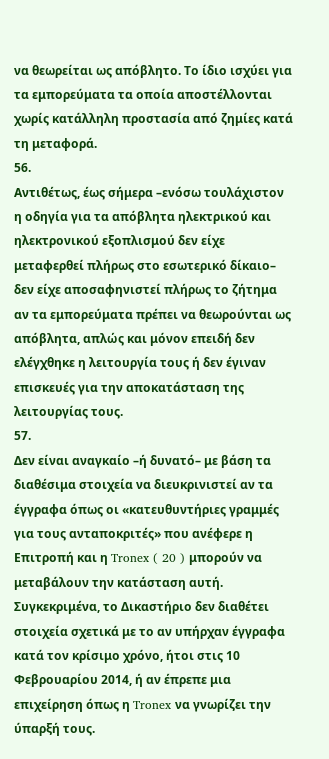να θεωρείται ως απόβλητο. Το ίδιο ισχύει για τα εμπορεύματα τα οποία αποστέλλονται χωρίς κατάλληλη προστασία από ζημίες κατά τη μεταφορά.
56.
Αντιθέτως, έως σήμερα –ενόσω τουλάχιστον η οδηγία για τα απόβλητα ηλεκτρικού και ηλεκτρονικού εξοπλισμού δεν είχε μεταφερθεί πλήρως στο εσωτερικό δίκαιο– δεν είχε αποσαφηνιστεί πλήρως το ζήτημα αν τα εμπορεύματα πρέπει να θεωρούνται ως απόβλητα, απλώς και μόνον επειδή δεν ελέγχθηκε η λειτουργία τους ή δεν έγιναν επισκευές για την αποκατάσταση της λειτουργίας τους.
57.
Δεν είναι αναγκαίο –ή δυνατό– με βάση τα διαθέσιμα στοιχεία να διευκρινιστεί αν τα έγγραφα όπως οι «κατευθυντήριες γραμμές για τους ανταποκριτές» που ανέφερε η Επιτροπή και η Tronex ( 20 ) μπορούν να μεταβάλουν την κατάσταση αυτή. Συγκεκριμένα, το Δικαστήριο δεν διαθέτει στοιχεία σχετικά με το αν υπήρχαν έγγραφα κατά τον κρίσιμο χρόνο, ήτοι στις 10 Φεβρουαρίου 2014, ή αν έπρεπε μια επιχείρηση όπως η Tronex να γνωρίζει την ύπαρξή τους.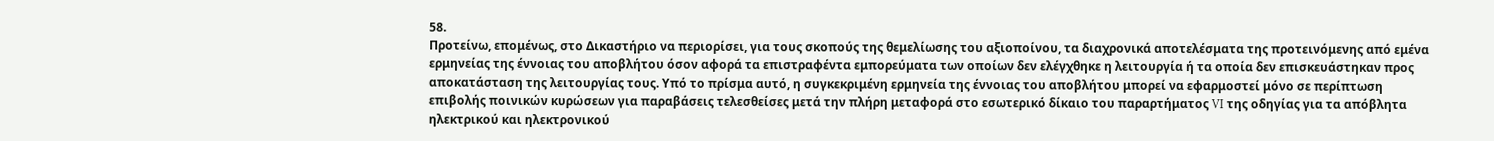58.
Προτείνω, επομένως, στο Δικαστήριο να περιορίσει, για τους σκοπούς της θεμελίωσης του αξιοποίνου, τα διαχρονικά αποτελέσματα της προτεινόμενης από εμένα ερμηνείας της έννοιας του αποβλήτου όσον αφορά τα επιστραφέντα εμπορεύματα των οποίων δεν ελέγχθηκε η λειτουργία ή τα οποία δεν επισκευάστηκαν προς αποκατάσταση της λειτουργίας τους. Υπό το πρίσμα αυτό, η συγκεκριμένη ερμηνεία της έννοιας του αποβλήτου μπορεί να εφαρμοστεί μόνο σε περίπτωση επιβολής ποινικών κυρώσεων για παραβάσεις τελεσθείσες μετά την πλήρη μεταφορά στο εσωτερικό δίκαιο του παραρτήματος VI της οδηγίας για τα απόβλητα ηλεκτρικού και ηλεκτρονικού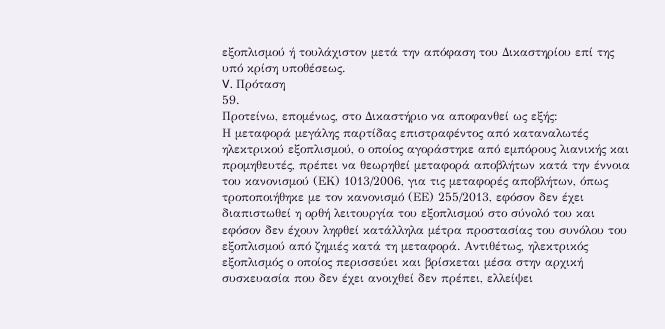εξοπλισμού ή τουλάχιστον μετά την απόφαση του Δικαστηρίου επί της υπό κρίση υποθέσεως.
V. Πρόταση
59.
Προτείνω, επομένως, στο Δικαστήριο να αποφανθεί ως εξής:
Η μεταφορά μεγάλης παρτίδας επιστραφέντος από καταναλωτές ηλεκτρικού εξοπλισμού, ο οποίος αγοράστηκε από εμπόρους λιανικής και προμηθευτές, πρέπει να θεωρηθεί μεταφορά αποβλήτων κατά την έννοια του κανονισμού (ΕΚ) 1013/2006, για τις μεταφορές αποβλήτων, όπως τροποποιήθηκε με τον κανονισμό (ΕΕ) 255/2013, εφόσον δεν έχει διαπιστωθεί η ορθή λειτουργία του εξοπλισμού στο σύνολό του και εφόσον δεν έχουν ληφθεί κατάλληλα μέτρα προστασίας του συνόλου του εξοπλισμού από ζημιές κατά τη μεταφορά. Αντιθέτως, ηλεκτρικός εξοπλισμός ο οποίος περισσεύει και βρίσκεται μέσα στην αρχική συσκευασία που δεν έχει ανοιχθεί δεν πρέπει, ελλείψει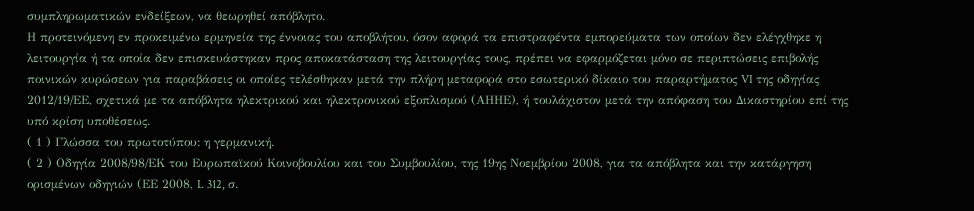συμπληρωματικών ενδείξεων, να θεωρηθεί απόβλητο.
Η προτεινόμενη εν προκειμένω ερμηνεία της έννοιας του αποβλήτου, όσον αφορά τα επιστραφέντα εμπορεύματα των οποίων δεν ελέγχθηκε η λειτουργία ή τα οποία δεν επισκευάστηκαν προς αποκατάσταση της λειτουργίας τους, πρέπει να εφαρμόζεται μόνο σε περιπτώσεις επιβολής ποινικών κυρώσεων για παραβάσεις οι οποίες τελέσθηκαν μετά την πλήρη μεταφορά στο εσωτερικό δίκαιο του παραρτήματος VI της οδηγίας 2012/19/ΕΕ, σχετικά με τα απόβλητα ηλεκτρικού και ηλεκτρονικού εξοπλισμού (ΑΗΗΕ), ή τουλάχιστον μετά την απόφαση του Δικαστηρίου επί της υπό κρίση υποθέσεως.
( 1 ) Γλώσσα του πρωτοτύπου: η γερμανική.
( 2 ) Οδηγία 2008/98/ΕΚ του Ευρωπαϊκού Κοινοβουλίου και του Συμβουλίου, της 19ης Νοεμβρίου 2008, για τα απόβλητα και την κατάργηση ορισμένων οδηγιών (ΕΕ 2008, L 312, σ.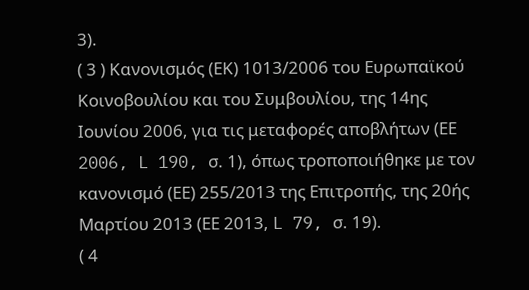3).
( 3 ) Κανονισμός (ΕΚ) 1013/2006 του Ευρωπαϊκού Κοινοβουλίου και του Συμβουλίου, της 14ης Ιουνίου 2006, για τις μεταφορές αποβλήτων (ΕΕ 2006, L 190, σ. 1), όπως τροποποιήθηκε με τον κανονισμό (ΕΕ) 255/2013 της Επιτροπής, της 20ής Μαρτίου 2013 (ΕΕ 2013, L 79, σ. 19).
( 4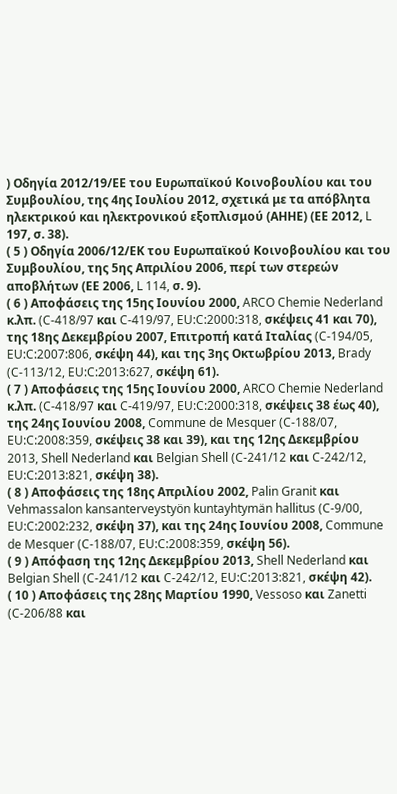) Οδηγία 2012/19/ΕΕ του Ευρωπαϊκού Κοινοβουλίου και του Συμβουλίου, της 4ης Ιουλίου 2012, σχετικά με τα απόβλητα ηλεκτρικού και ηλεκτρονικού εξοπλισμού (ΑΗΗΕ) (ΕΕ 2012, L 197, σ. 38).
( 5 ) Οδηγία 2006/12/ΕΚ του Ευρωπαϊκού Κοινοβουλίου και του Συμβουλίου, της 5ης Απριλίου 2006, περί των στερεών αποβλήτων (ΕΕ 2006, L 114, σ. 9).
( 6 ) Αποφάσεις της 15ης Ιουνίου 2000, ARCO Chemie Nederland κ.λπ. (C‑418/97 και C‑419/97, EU:C:2000:318, σκέψεις 41 και 70), της 18ης Δεκεμβρίου 2007, Επιτροπή κατά Ιταλίας (C‑194/05, EU:C:2007:806, σκέψη 44), και της 3ης Οκτωβρίου 2013, Brady (C‑113/12, EU:C:2013:627, σκέψη 61).
( 7 ) Αποφάσεις της 15ης Ιουνίου 2000, ARCO Chemie Nederland κ.λπ. (C‑418/97 και C‑419/97, EU:C:2000:318, σκέψεις 38 έως 40), της 24ης Ιουνίου 2008, Commune de Mesquer (C‑188/07, EU:C:2008:359, σκέψεις 38 και 39), και της 12ης Δεκεμβρίου 2013, Shell Nederland και Belgian Shell (C‑241/12 και C‑242/12, EU:C:2013:821, σκέψη 38).
( 8 ) Αποφάσεις της 18ης Απριλίου 2002, Palin Granit και Vehmassalon kansanterveystyön kuntayhtymän hallitus (C‑9/00, EU:C:2002:232, σκέψη 37), και της 24ης Ιουνίου 2008, Commune de Mesquer (C‑188/07, EU:C:2008:359, σκέψη 56).
( 9 ) Απόφαση της 12ης Δεκεμβρίου 2013, Shell Nederland και Belgian Shell (C‑241/12 και C‑242/12, EU:C:2013:821, σκέψη 42).
( 10 ) Αποφάσεις της 28ης Μαρτίου 1990, Vessoso και Zanetti (C‑206/88 και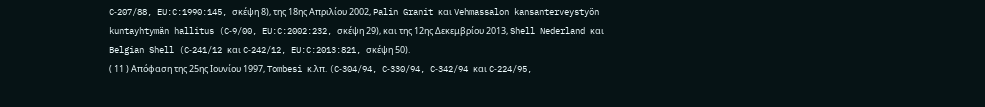C‑207/88, EU:C:1990:145, σκέψη 8), της 18ης Απριλίου 2002, Palin Granit και Vehmassalon kansanterveystyön kuntayhtymän hallitus (C‑9/00, EU:C:2002:232, σκέψη 29), και της 12ης Δεκεμβρίου 2013, Shell Nederland και Belgian Shell (C‑241/12 και C‑242/12, EU:C:2013:821, σκέψη 50).
( 11 ) Απόφαση της 25ης Ιουνίου 1997, Tombesi κ.λπ. (C‑304/94, C‑330/94, C‑342/94 και C‑224/95,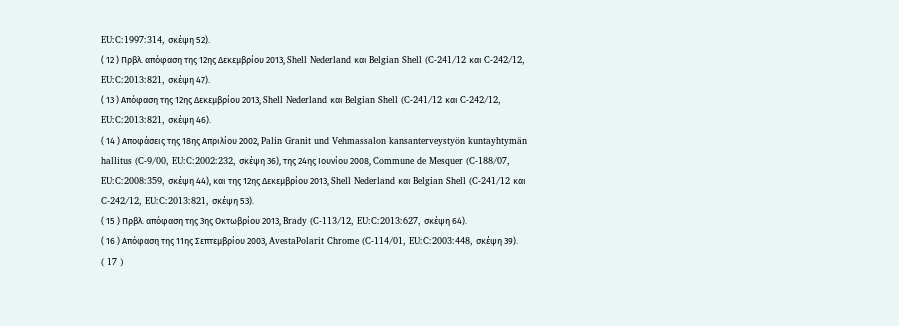EU:C:1997:314, σκέψη 52).
( 12 ) Πρβλ. απόφαση της 12ης Δεκεμβρίου 2013, Shell Nederland και Belgian Shell (C‑241/12 και C‑242/12, EU:C:2013:821, σκέψη 47).
( 13 ) Απόφαση της 12ης Δεκεμβρίου 2013, Shell Nederland και Belgian Shell (C‑241/12 και C‑242/12, EU:C:2013:821, σκέψη 46).
( 14 ) Αποφάσεις της 18ης Απριλίου 2002, Palin Granit und Vehmassalon kansanterveystyön kuntayhtymän hallitus (C‑9/00, EU:C:2002:232, σκέψη 36), της 24ης Ιουνίου 2008, Commune de Mesquer (C‑188/07, EU:C:2008:359, σκέψη 44), και της 12ης Δεκεμβρίου 2013, Shell Nederland και Belgian Shell (C‑241/12 και C‑242/12, EU:C:2013:821, σκέψη 53).
( 15 ) Πρβλ. απόφαση της 3ης Οκτωβρίου 2013, Brady (C‑113/12, EU:C:2013:627, σκέψη 64).
( 16 ) Απόφαση της 11ης Σεπτεμβρίου 2003, AvestaPolarit Chrome (C‑114/01, EU:C:2003:448, σκέψη 39).
( 17 )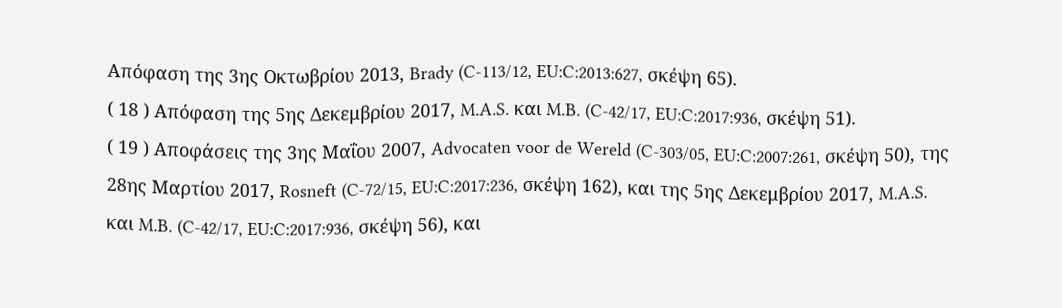Απόφαση της 3ης Οκτωβρίου 2013, Brady (C‑113/12, EU:C:2013:627, σκέψη 65).
( 18 ) Απόφαση της 5ης Δεκεμβρίου 2017, M.A.S. και M.B. (C‑42/17, EU:C:2017:936, σκέψη 51).
( 19 ) Αποφάσεις της 3ης Μαΐου 2007, Advocaten voor de Wereld (C‑303/05, EU:C:2007:261, σκέψη 50), της 28ης Μαρτίου 2017, Rosneft (C‑72/15, EU:C:2017:236, σκέψη 162), και της 5ης Δεκεμβρίου 2017, M.A.S. και M.B. (C‑42/17, EU:C:2017:936, σκέψη 56), και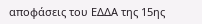αποφάσεις του ΕΔΔΑ της 15ης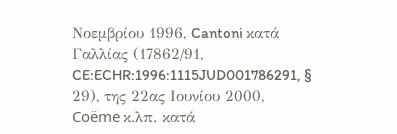Νοεμβρίου 1996, Cantoni κατά Γαλλίας (17862/91, CE:ECHR:1996:1115JUD001786291, § 29), της 22ας Ιουνίου 2000, Coëme κ.λπ. κατά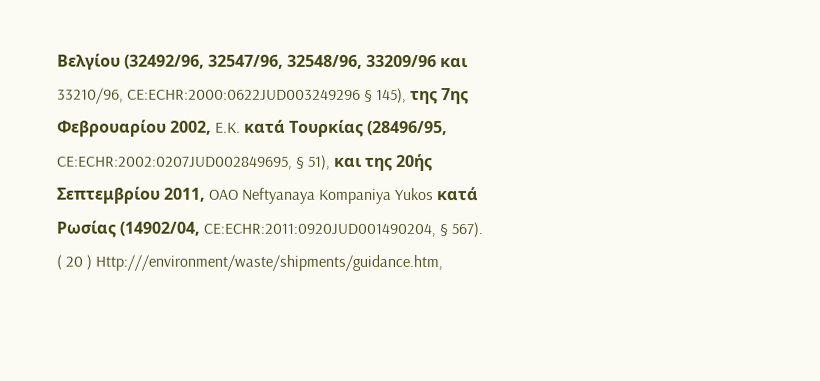Βελγίου (32492/96, 32547/96, 32548/96, 33209/96 και 33210/96, CE:ECHR:2000:0622JUD003249296 § 145), της 7ης Φεβρουαρίου 2002, E.K. κατά Τουρκίας (28496/95, CE:ECHR:2002:0207JUD002849695, § 51), και της 20ής Σεπτεμβρίου 2011, OAO Neftyanaya Kompaniya Yukos κατά Ρωσίας (14902/04, CE:ECHR:2011:0920JUD001490204, § 567).
( 20 ) Http:///environment/waste/shipments/guidance.htm,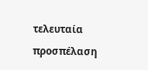τελευταία προσπέλαση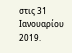στις 31 Ιανουαρίου 2019.